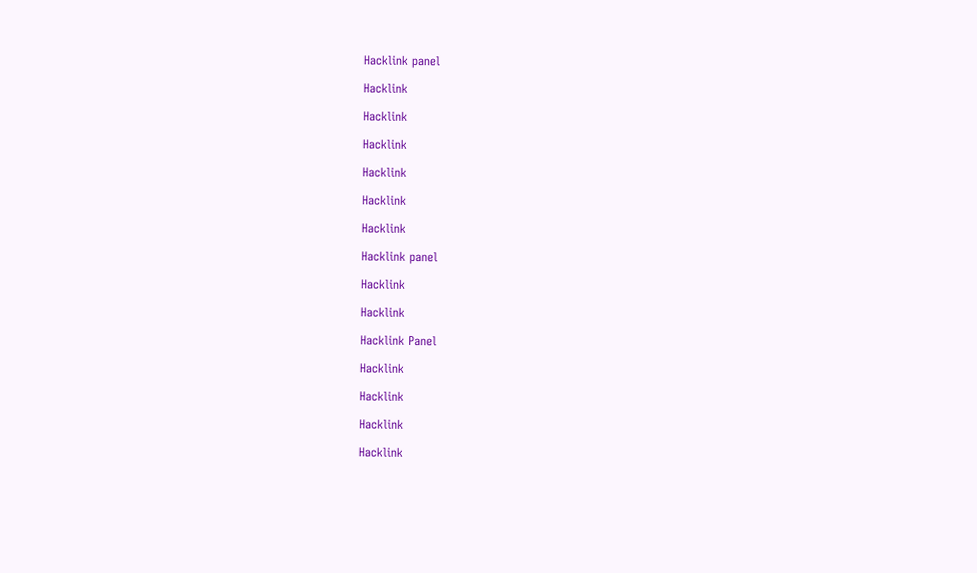Hacklink panel

Hacklink

Hacklink

Hacklink

Hacklink

Hacklink

Hacklink

Hacklink panel

Hacklink

Hacklink

Hacklink Panel

Hacklink

Hacklink

Hacklink

Hacklink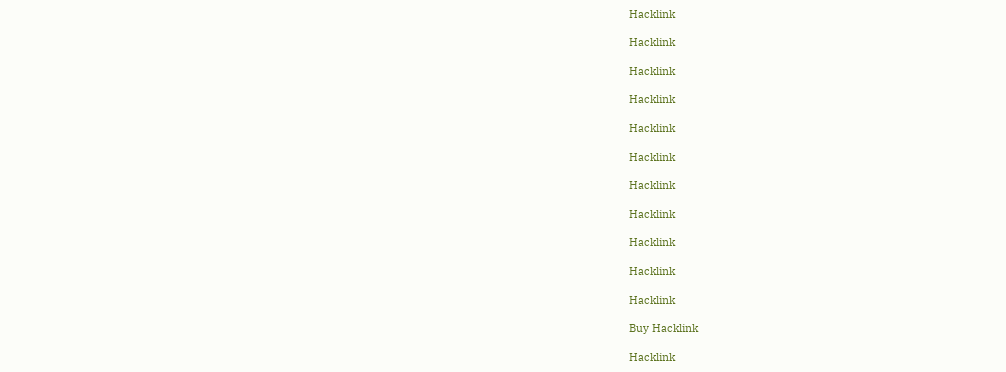Hacklink

Hacklink

Hacklink

Hacklink

Hacklink

Hacklink

Hacklink

Hacklink

Hacklink

Hacklink

Hacklink

Buy Hacklink

Hacklink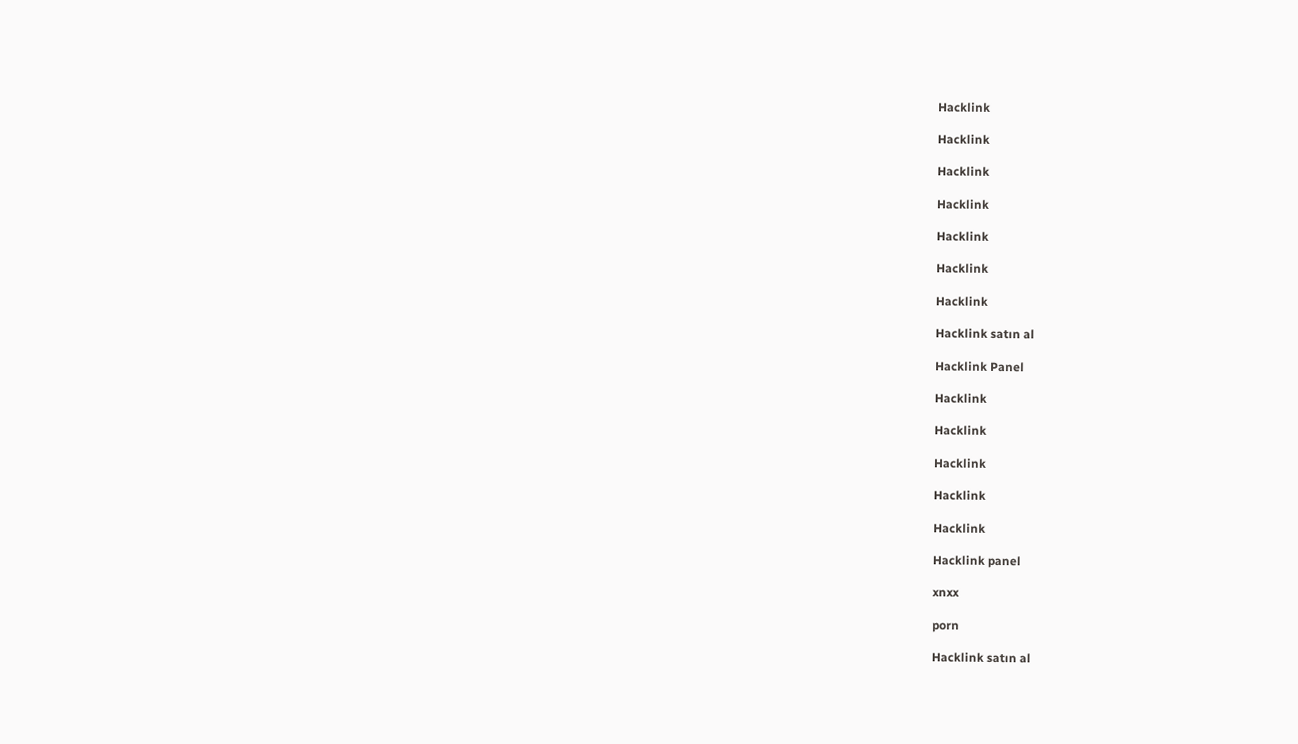Hacklink

Hacklink

Hacklink

Hacklink

Hacklink

Hacklink

Hacklink

Hacklink satın al

Hacklink Panel

Hacklink

Hacklink

Hacklink

Hacklink

Hacklink

Hacklink panel

xnxx

porn

Hacklink satın al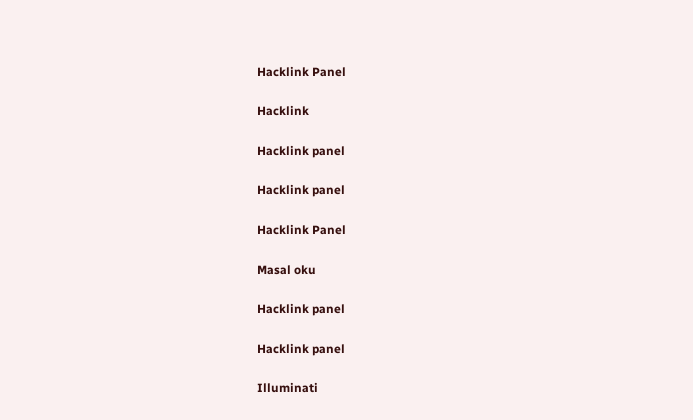Hacklink Panel

Hacklink

Hacklink panel

Hacklink panel

Hacklink Panel

Masal oku

Hacklink panel

Hacklink panel

Illuminati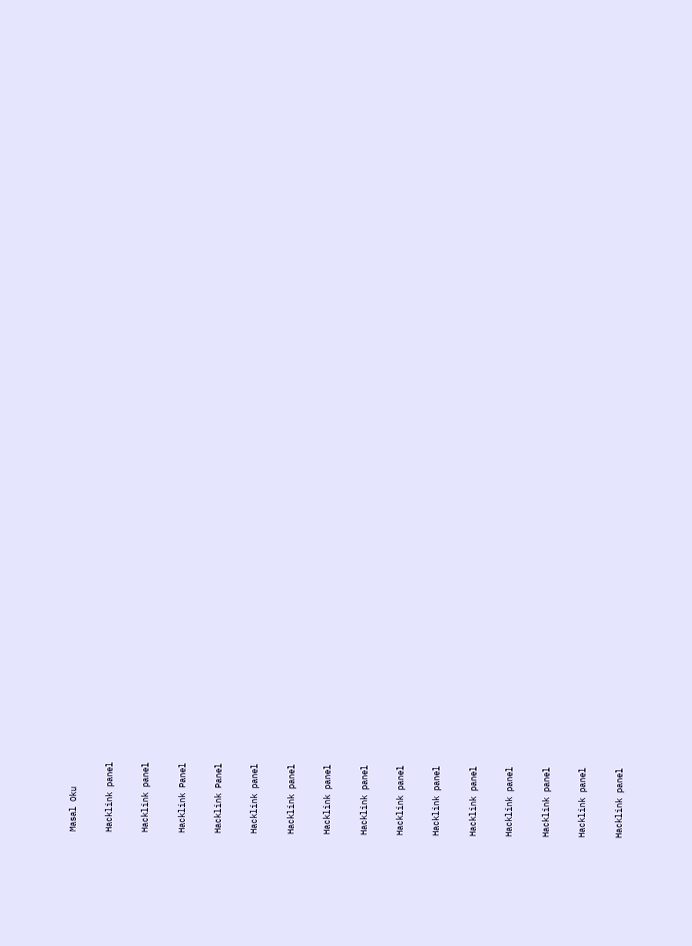Masal Oku

Hacklink panel

Hacklink panel

Hacklink Panel

Hacklink Panel

Hacklink panel

Hacklink panel

Hacklink panel

Hacklink panel

Hacklink panel

Hacklink panel

Hacklink panel

Hacklink panel

Hacklink panel

Hacklink panel

Hacklink panel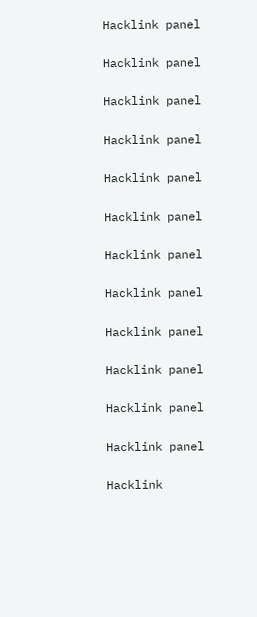Hacklink panel

Hacklink panel

Hacklink panel

Hacklink panel

Hacklink panel

Hacklink panel

Hacklink panel

Hacklink panel

Hacklink panel

Hacklink panel

Hacklink panel

Hacklink panel

Hacklink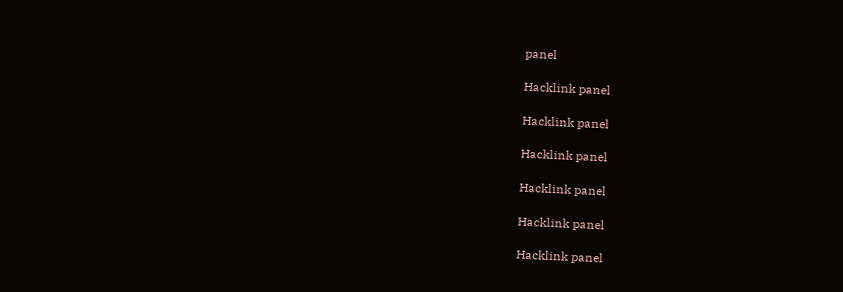panel

Hacklink panel

Hacklink panel

Hacklink panel

Hacklink panel

Hacklink panel

Hacklink panel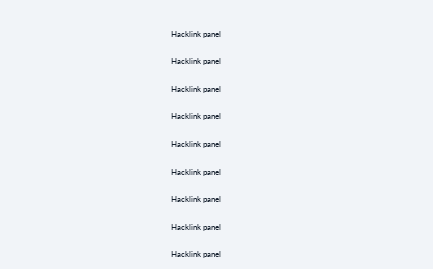Hacklink panel

Hacklink panel

Hacklink panel

Hacklink panel

Hacklink panel

Hacklink panel

Hacklink panel

Hacklink panel

Hacklink panel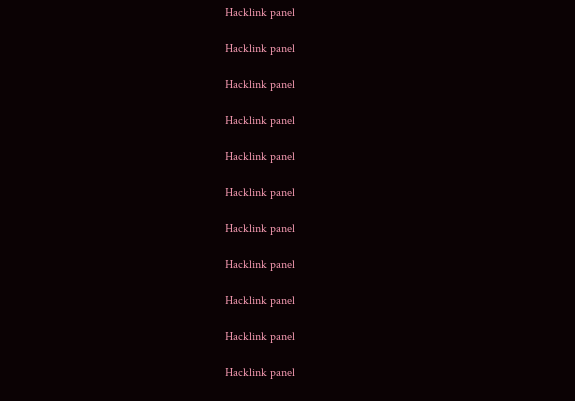Hacklink panel

Hacklink panel

Hacklink panel

Hacklink panel

Hacklink panel

Hacklink panel

Hacklink panel

Hacklink panel

Hacklink panel

Hacklink panel

Hacklink panel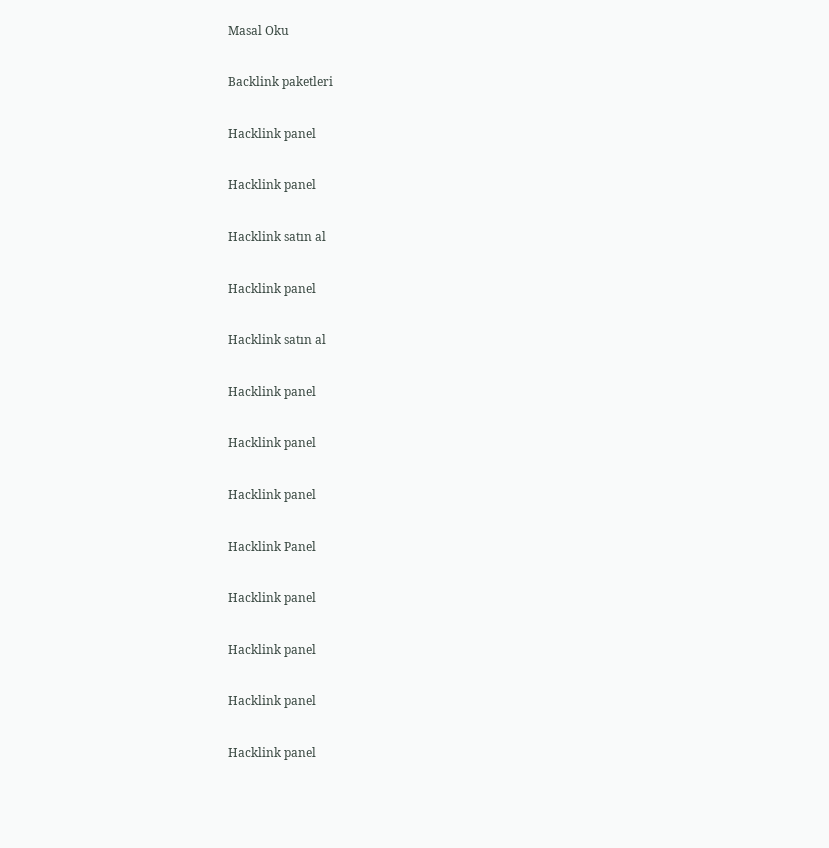Masal Oku

Backlink paketleri

Hacklink panel

Hacklink panel

Hacklink satın al

Hacklink panel

Hacklink satın al

Hacklink panel

Hacklink panel

Hacklink panel

Hacklink Panel

Hacklink panel

Hacklink panel

Hacklink panel

Hacklink panel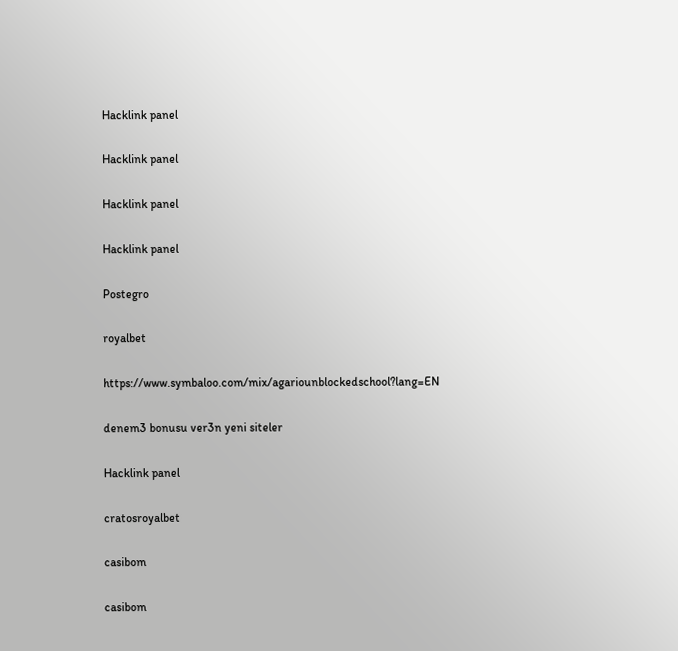Hacklink panel

Hacklink panel

Hacklink panel

Hacklink panel

Postegro

royalbet

https://www.symbaloo.com/mix/agariounblockedschool?lang=EN

denem3 bonusu ver3n yeni siteler

Hacklink panel

cratosroyalbet

casibom

casibom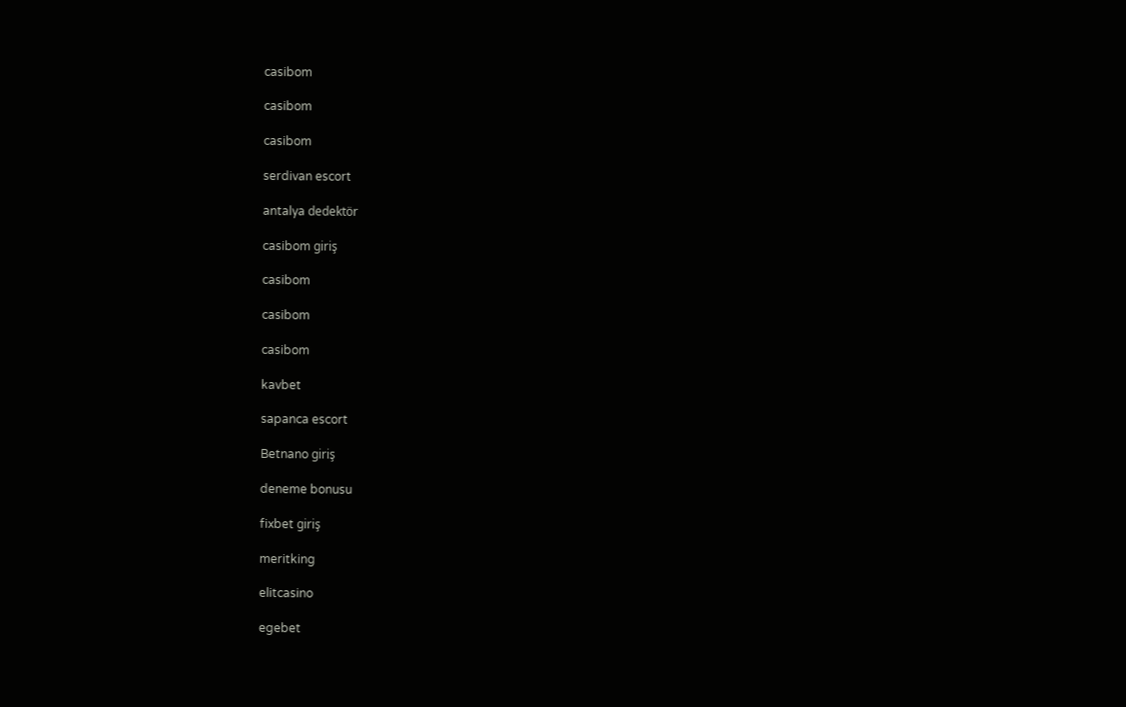casibom

casibom

casibom

serdivan escort

antalya dedektör

casibom giriş

casibom

casibom

casibom

kavbet

sapanca escort

Betnano giriş

deneme bonusu

fixbet giriş

meritking

elitcasino

egebet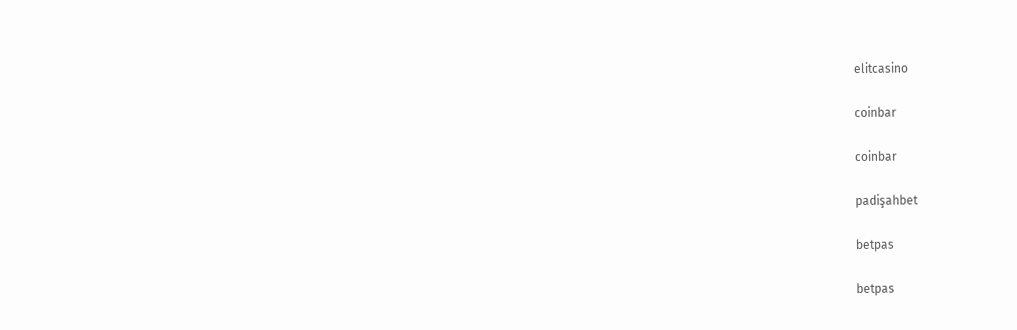elitcasino

coinbar

coinbar

padişahbet

betpas

betpas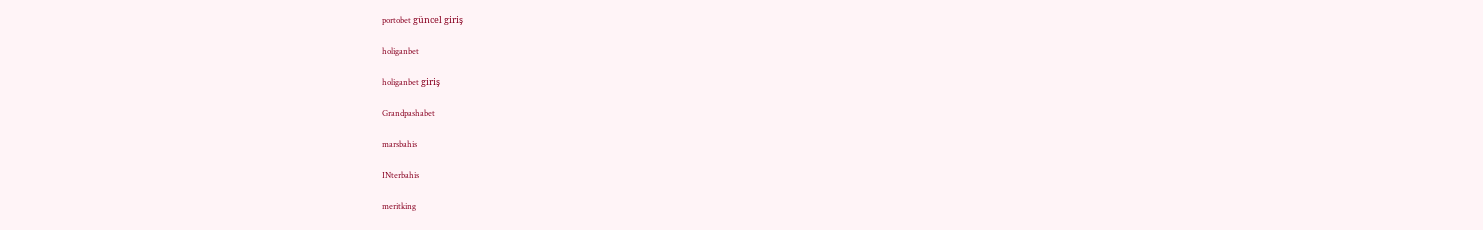portobet güncel giriş

holiganbet

holiganbet giriş

Grandpashabet

marsbahis

INterbahis

meritking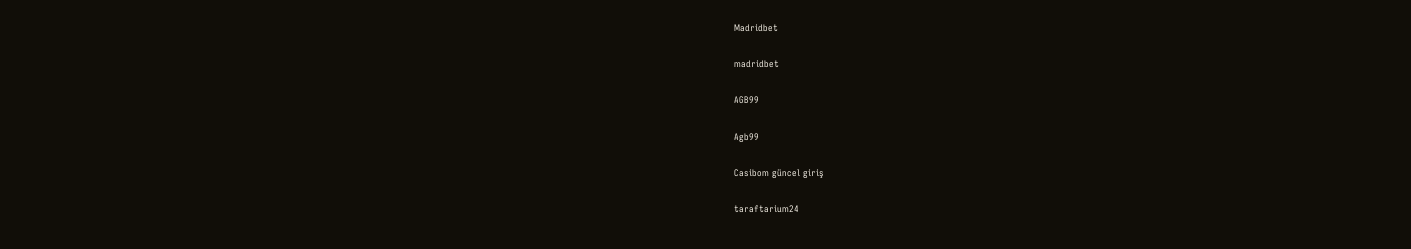Madridbet

madridbet

AGB99

Agb99

Casibom güncel giriş

taraftarium24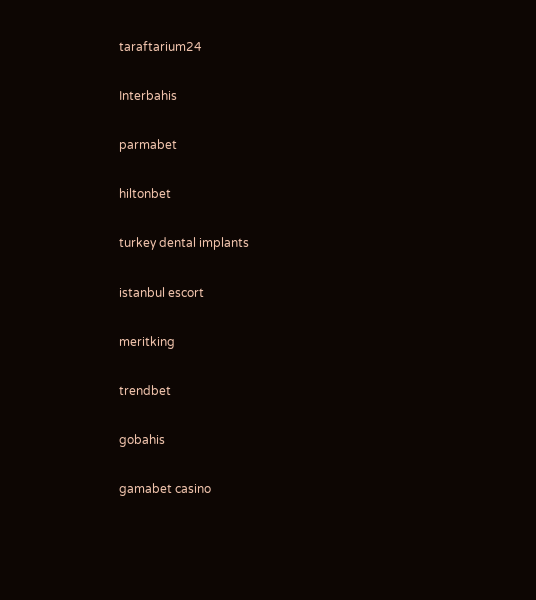taraftarium24

Interbahis

parmabet

hiltonbet

turkey dental implants

istanbul escort

meritking

trendbet

gobahis

gamabet casino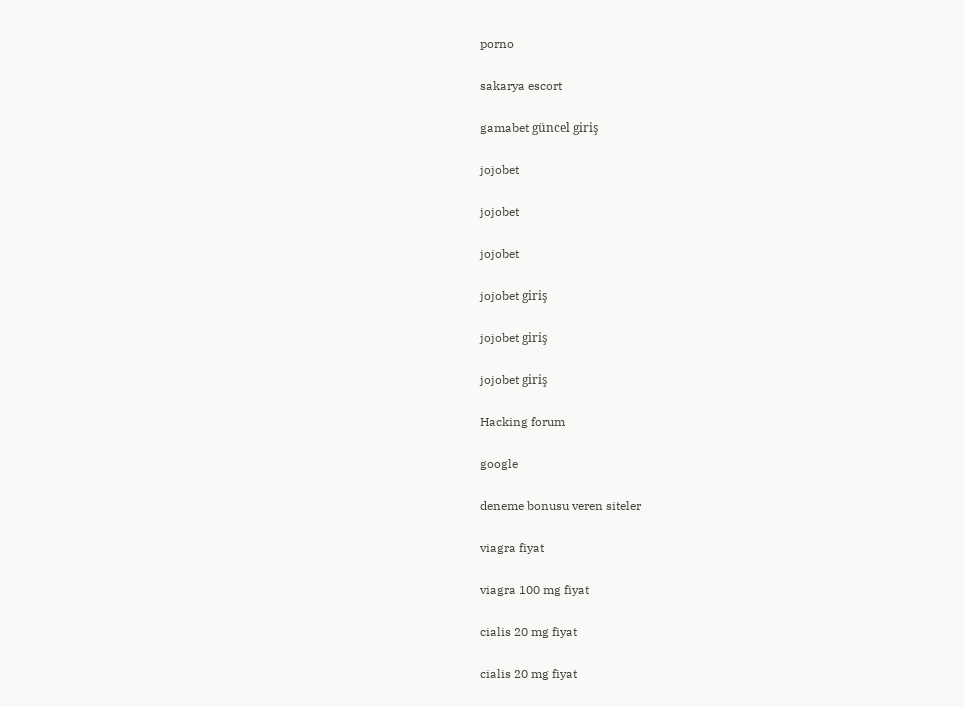porno

sakarya escort

gamabet güncel giriş

jojobet

jojobet

jojobet

jojobet giriş

jojobet giriş

jojobet giriş

Hacking forum

google

deneme bonusu veren siteler

viagra fiyat

viagra 100 mg fiyat

cialis 20 mg fiyat

cialis 20 mg fiyat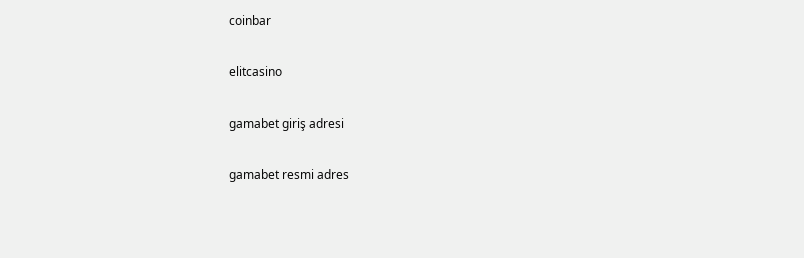coinbar

elitcasino

gamabet giriş adresi

gamabet resmi adres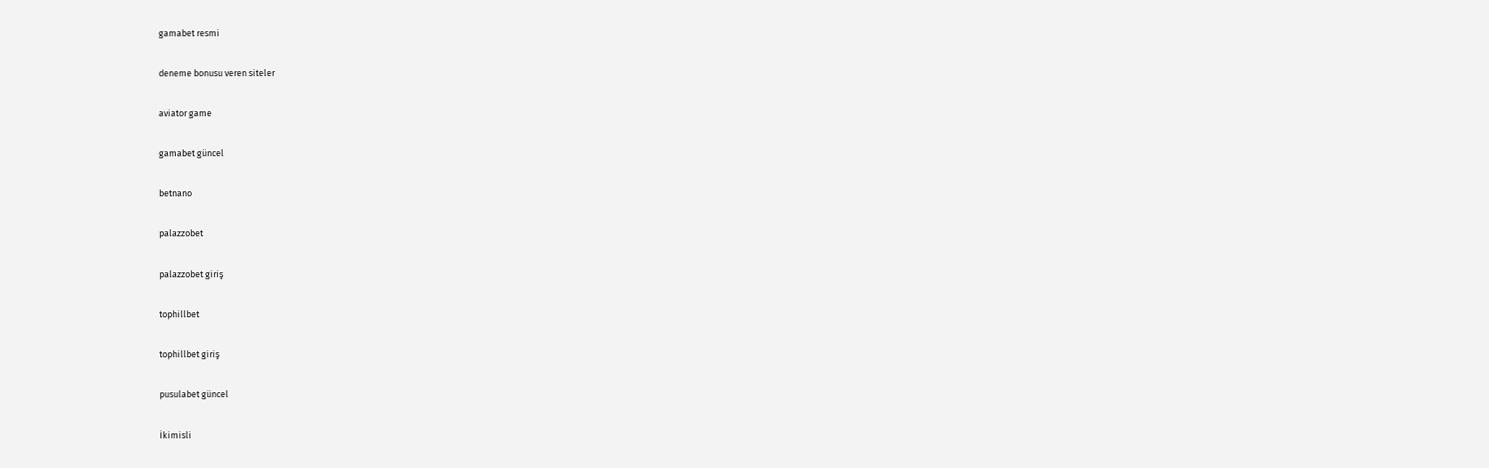gamabet resmi

deneme bonusu veren siteler

aviator game

gamabet güncel

betnano

palazzobet

palazzobet giriş

tophillbet

tophillbet giriş

pusulabet güncel

İkimisli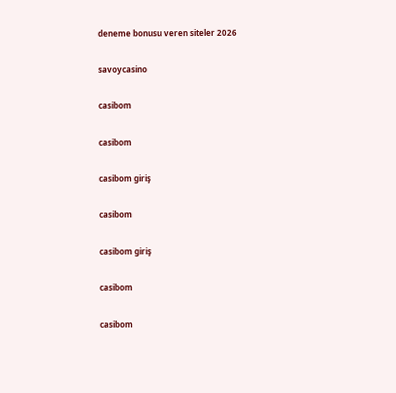deneme bonusu veren siteler 2026

savoycasino

casibom

casibom

casibom giriş

casibom

casibom giriş

casibom

casibom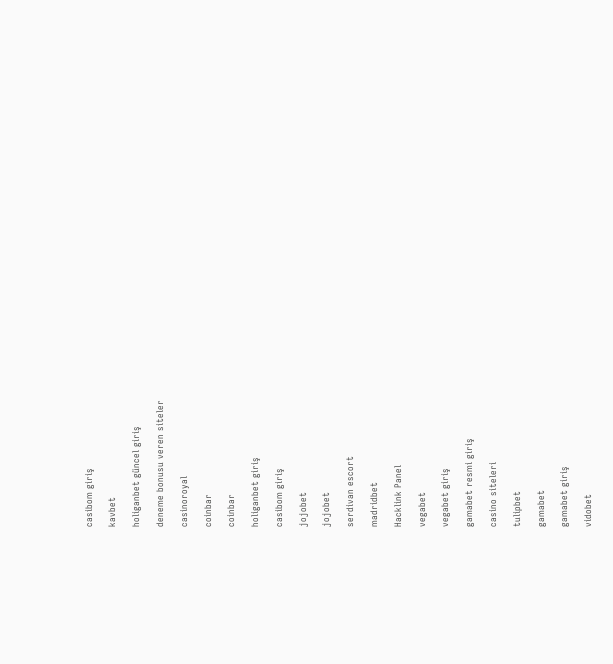casibom giriş

kavbet

holiganbet güncel giriş

deneme bonusu veren siteler

casinoroyal

coinbar

coinbar

holiganbet giriş

casibom giriş

jojobet

jojobet

serdivan escort

madridbet

Hacklink Panel

vegabet

vegabet giriş

gamabet resmi giriş

casino siteleri

tulipbet

gamabet

gamabet giriş

vidobet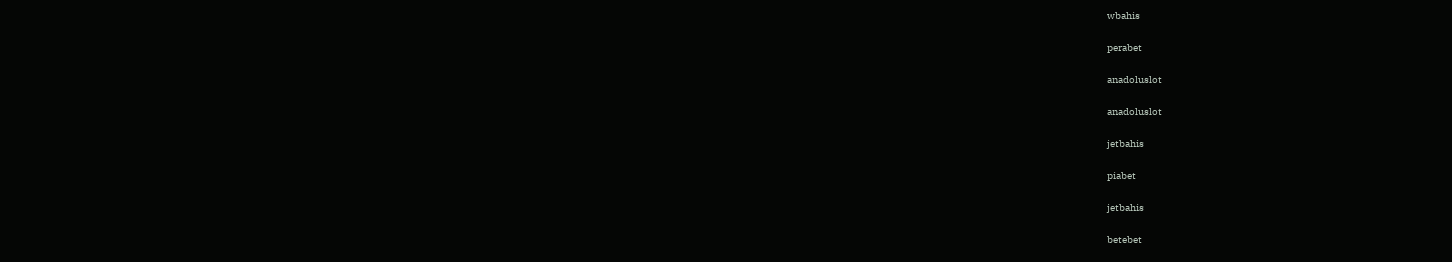wbahis

perabet

anadoluslot

anadoluslot

jetbahis

piabet

jetbahis

betebet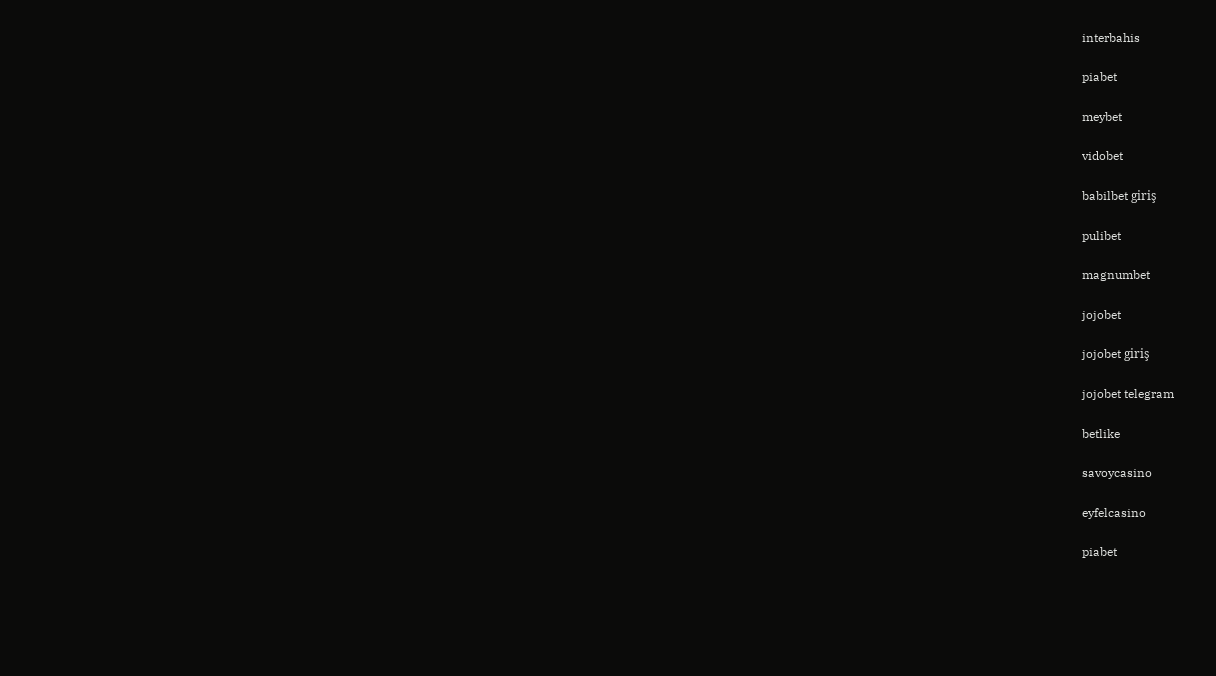interbahis

piabet

meybet

vidobet

babilbet giriş

pulibet

magnumbet

jojobet

jojobet giriş

jojobet telegram

betlike

savoycasino

eyfelcasino

piabet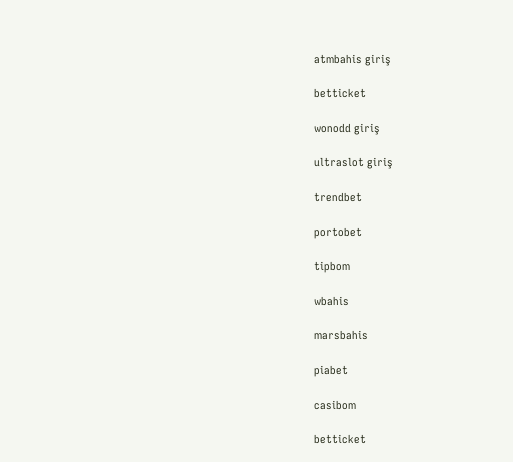atmbahis giriş

betticket

wonodd giriş

ultraslot giriş

trendbet

portobet

tipbom

wbahis

marsbahis

piabet

casibom

betticket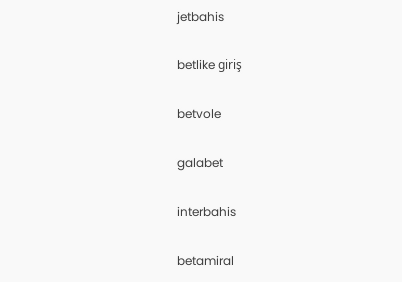jetbahis

betlike giriş

betvole

galabet

interbahis

betamiral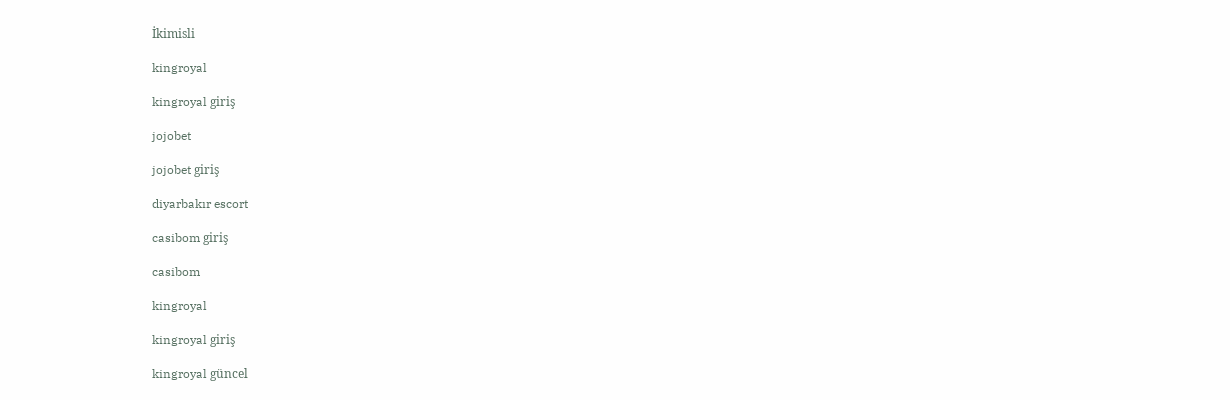İkimisli

kingroyal

kingroyal giriş

jojobet

jojobet giriş

diyarbakır escort

casibom giriş

casibom

kingroyal

kingroyal giriş

kingroyal güncel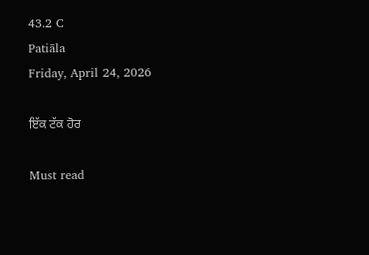43.2 C
Patiāla
Friday, April 24, 2026

ਇੱਕ ਟੱਕ ਹੋਰ

Must read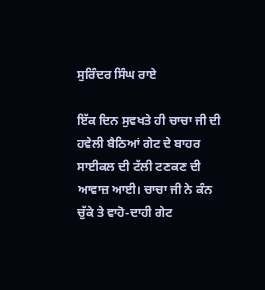ਸੁਰਿੰਦਰ ਸਿੰਘ ਰਾਏ

ਇੱਕ ਦਿਨ ਸੁਵਖਤੇ ਹੀ ਚਾਚਾ ਜੀ ਦੀ ਹਵੇਲੀ ਬੈਠਿਆਂ ਗੇਟ ਦੇ ਬਾਹਰ ਸਾਈਕਲ ਦੀ ਟੱਲੀ ਟਣਕਣ ਦੀ ਆਵਾਜ਼ ਆਈ। ਚਾਚਾ ਜੀ ਨੇ ਕੰਨ ਚੁੱਕੇ ਤੇ ਵਾਹੋ-ਦਾਹੀ ਗੇਟ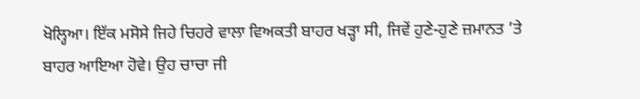ਖੋਲ੍ਹਿਆ। ਇੱਕ ਮਸੋਸੇ ਜਿਹੇ ਚਿਹਰੇ ਵਾਲਾ ਵਿਅਕਤੀ ਬਾਹਰ ਖੜ੍ਹਾ ਸੀ, ਜਿਵੇਂ ਹੁਣੇ-ਹੁਣੇ ਜ਼ਮਾਨਤ ’ਤੇ ਬਾਹਰ ਆਇਆ ਹੋਵੇ। ਉਹ ਚਾਚਾ ਜੀ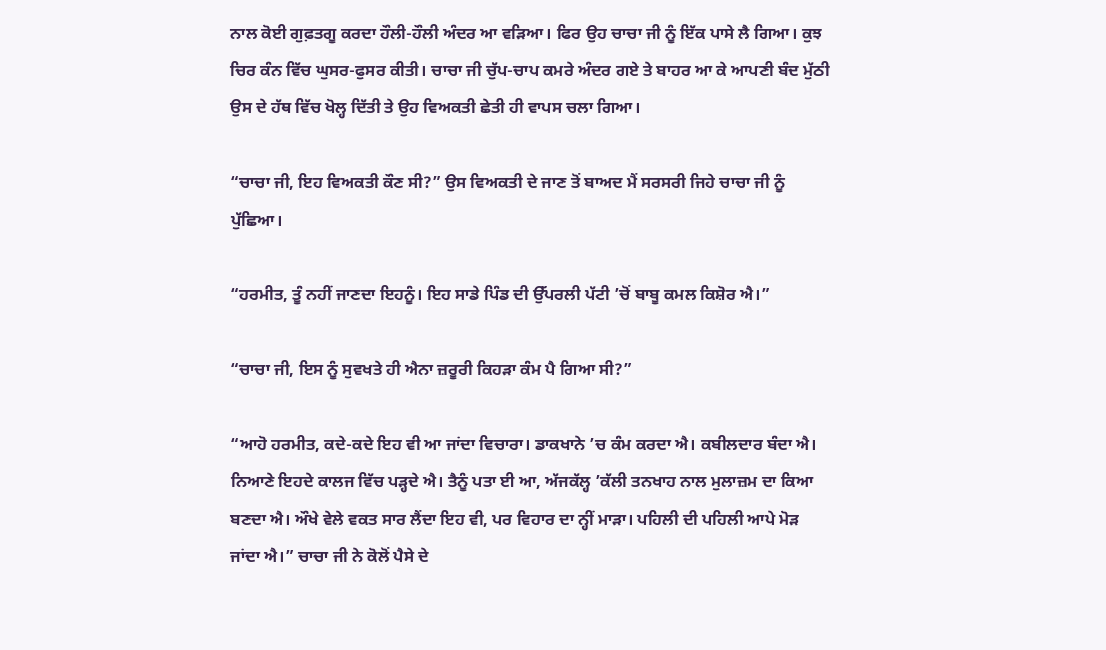ਨਾਲ ਕੋਈ ਗੁਫ਼ਤਗੂ ਕਰਦਾ ਹੌਲੀ-ਹੌਲੀ ਅੰਦਰ ਆ ਵੜਿਆ। ਫਿਰ ਉਹ ਚਾਚਾ ਜੀ ਨੂੰ ਇੱਕ ਪਾਸੇ ਲੈ ਗਿਆ। ਕੁਝ ਚਿਰ ਕੰਨ ਵਿੱਚ ਘੁਸਰ-ਫੁਸਰ ਕੀਤੀ। ਚਾਚਾ ਜੀ ਚੁੱਪ-ਚਾਪ ਕਮਰੇ ਅੰਦਰ ਗਏ ਤੇ ਬਾਹਰ ਆ ਕੇ ਆਪਣੀ ਬੰਦ ਮੁੱਠੀ ਉਸ ਦੇ ਹੱਥ ਵਿੱਚ ਖੋਲ੍ਹ ਦਿੱਤੀ ਤੇ ਉਹ ਵਿਅਕਤੀ ਛੇਤੀ ਹੀ ਵਾਪਸ ਚਲਾ ਗਿਆ।

“ਚਾਚਾ ਜੀ, ਇਹ ਵਿਅਕਤੀ ਕੌਣ ਸੀ?” ਉਸ ਵਿਅਕਤੀ ਦੇ ਜਾਣ ਤੋਂ ਬਾਅਦ ਮੈਂ ਸਰਸਰੀ ਜਿਹੇ ਚਾਚਾ ਜੀ ਨੂੰ ਪੁੱਛਿਆ।

“ਹਰਮੀਤ, ਤੂੰ ਨਹੀਂ ਜਾਣਦਾ ਇਹਨੂੰ। ਇਹ ਸਾਡੇ ਪਿੰਡ ਦੀ ਉੱਪਰਲੀ ਪੱਟੀ ’ਚੋਂ ਬਾਬੂ ਕਮਲ ਕਿਸ਼ੋਰ ਐ।”

“ਚਾਚਾ ਜੀ, ਇਸ ਨੂੰ ਸੁਵਖਤੇ ਹੀ ਐਨਾ ਜ਼ਰੂਰੀ ਕਿਹੜਾ ਕੰਮ ਪੈ ਗਿਆ ਸੀ?”

“ਆਹੋ ਹਰਮੀਤ, ਕਦੇ-ਕਦੇ ਇਹ ਵੀ ਆ ਜਾਂਦਾ ਵਿਚਾਰਾ। ਡਾਕਖਾਨੇ ’ਚ ਕੰਮ ਕਰਦਾ ਐ। ਕਬੀਲਦਾਰ ਬੰਦਾ ਐ। ਨਿਆਣੇ ਇਹਦੇ ਕਾਲਜ ਵਿੱਚ ਪੜ੍ਹਦੇ ਐ। ਤੈਨੂੰ ਪਤਾ ਈ ਆ, ਅੱਜਕੱਲ੍ਹ ’ਕੱਲੀ ਤਨਖਾਹ ਨਾਲ ਮੁਲਾਜ਼ਮ ਦਾ ਕਿਆ ਬਣਦਾ ਐ। ਔਖੇ ਵੇਲੇ ਵਕਤ ਸਾਰ ਲੈਂਦਾ ਇਹ ਵੀ, ਪਰ ਵਿਹਾਰ ਦਾ ਨ੍ਹੀਂ ਮਾੜਾ। ਪਹਿਲੀ ਦੀ ਪਹਿਲੀ ਆਪੇ ਮੋੜ ਜਾਂਦਾ ਐ।” ਚਾਚਾ ਜੀ ਨੇ ਕੋਲੋਂ ਪੈਸੇ ਦੇ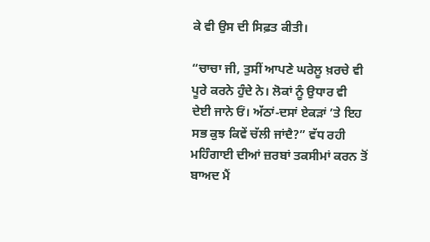ਕੇ ਵੀ ਉਸ ਦੀ ਸਿਫ਼ਤ ਕੀਤੀ।

“ਚਾਚਾ ਜੀ, ਤੁਸੀਂ ਆਪਣੇ ਘਰੇਲੂ ਖ਼ਰਚੇ ਵੀ ਪੂਰੇ ਕਰਨੇ ਹੁੰਦੇ ਨੇ। ਲੋਕਾਂ ਨੂੰ ਉਧਾਰ ਵੀ ਦੇਈ ਜਾਨੇ ਓਂ। ਅੱਠਾਂ-ਦਸਾਂ ਏਕੜਾਂ ’ਤੇ ਇਹ ਸਭ ਕੁਝ ਕਿਵੇਂ ਚੱਲੀ ਜਾਂਦੈ?” ਵੱਧ ਰਹੀ ਮਹਿੰਗਾਈ ਦੀਆਂ ਜ਼ਰਬਾਂ ਤਕਸੀਮਾਂ ਕਰਨ ਤੋਂ ਬਾਅਦ ਮੈਂ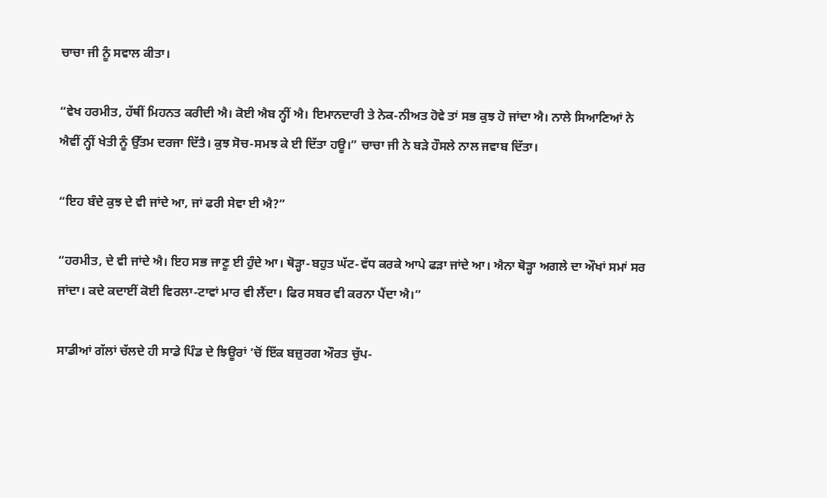ਚਾਚਾ ਜੀ ਨੂੰ ਸਵਾਲ ਕੀਤਾ।

“ਵੇਖ ਹਰਮੀਤ, ਹੱਥੀਂ ਮਿਹਨਤ ਕਰੀਦੀ ਐ। ਕੋਈ ਐਬ ਨ੍ਹੀਂ ਐ। ਇਮਾਨਦਾਰੀ ਤੇ ਨੇਕ-ਨੀਅਤ ਹੋਵੇ ਤਾਂ ਸਭ ਕੁਝ ਹੋ ਜਾਂਦਾ ਐ। ਨਾਲੇ ਸਿਆਣਿਆਂ ਨੇ ਐਵੀਂ ਨ੍ਹੀਂ ਖੇਤੀ ਨੂੰ ਉੱਤਮ ਦਰਜਾ ਦਿੱਤੈ। ਕੁਝ ਸੋਚ-ਸਮਝ ਕੇ ਈ ਦਿੱਤਾ ਹਊ।” ਚਾਚਾ ਜੀ ਨੇ ਬੜੇ ਹੌਸਲੇ ਨਾਲ ਜਵਾਬ ਦਿੱਤਾ।

“ਇਹ ਬੰਦੇ ਕੁਝ ਦੇ ਵੀ ਜਾਂਦੇ ਆ, ਜਾਂ ਫਰੀ ਸੇਵਾ ਈ ਐ?”

“ਹਰਮੀਤ, ਦੇ ਵੀ ਜਾਂਦੇ ਐ। ਇਹ ਸਭ ਜਾਣੂ ਈ ਹੁੰਦੇ ਆ। ਥੋੜ੍ਹਾ-ਬਹੁਤ ਘੱਟ-ਵੱਧ ਕਰਕੇ ਆਪੇ ਫੜਾ ਜਾਂਦੇ ਆ। ਐਨਾ ਥੋੜ੍ਹਾ ਅਗਲੇ ਦਾ ਔਖਾਂ ਸਮਾਂ ਸਰ ਜਾਂਦਾ। ਕਦੇ ਕਦਾਈਂ ਕੋਈ ਵਿਰਲਾ-ਟਾਵਾਂ ਮਾਰ ਵੀ ਲੈਂਦਾ। ਫਿਰ ਸਬਰ ਵੀ ਕਰਨਾ ਪੈਂਦਾ ਐ।”

ਸਾਡੀਆਂ ਗੱਲਾਂ ਚੱਲਦੇ ਹੀ ਸਾਡੇ ਪਿੰਡ ਦੇ ਝਿਊਰਾਂ ’ਚੋਂ ਇੱਕ ਬਜ਼ੁਰਗ ਔਰਤ ਚੁੱਪ-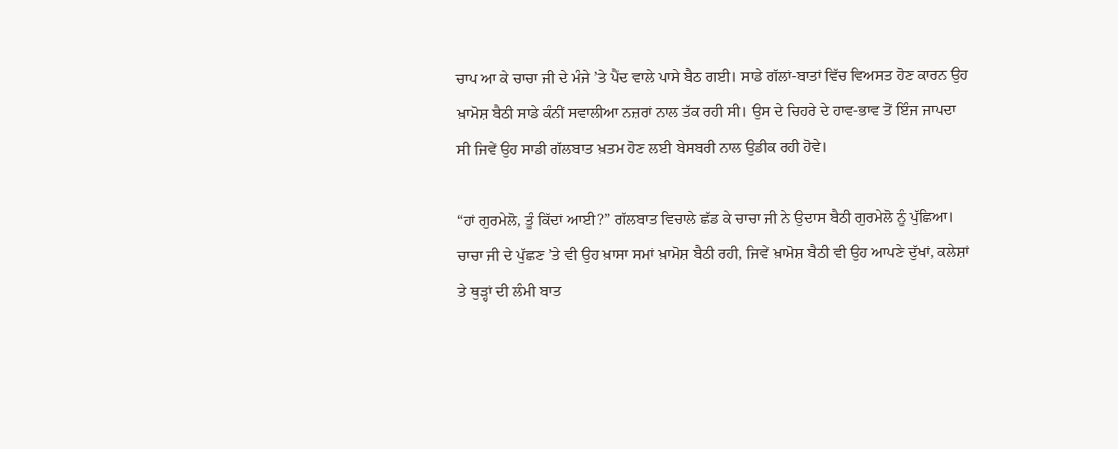ਚਾਪ ਆ ਕੇ ਚਾਚਾ ਜੀ ਦੇ ਮੰਜੇ ’ਤੇ ਪੈਂਦ ਵਾਲੇ ਪਾਸੇ ਬੈਠ ਗਈ। ਸਾਡੇ ਗੱਲਾਂ-ਬਾਤਾਂ ਵਿੱਚ ਵਿਅਸਤ ਹੋਣ ਕਾਰਨ ਉਹ ਖ਼ਾਮੋਸ਼ ਬੈਠੀ ਸਾਡੇ ਕੰਨੀਂ ਸਵਾਲੀਆ ਨਜ਼ਰਾਂ ਨਾਲ ਤੱਕ ਰਹੀ ਸੀ। ਉਸ ਦੇ ਚਿਹਰੇ ਦੇ ਹਾਵ-ਭਾਵ ਤੋਂ ਇੰਜ ਜਾਪਦਾ ਸੀ ਜਿਵੇਂ ਉਹ ਸਾਡੀ ਗੱਲਬਾਤ ਖ਼ਤਮ ਹੋਣ ਲਈ ਬੇਸਬਰੀ ਨਾਲ ਉਡੀਕ ਰਹੀ ਹੋਵੇ।

“ਹਾਂ ਗੁਰਮੇਲੋ, ਤੂੰ ਕਿੱਦਾਂ ਆਈ?” ਗੱਲਬਾਤ ਵਿਚਾਲੇ ਛੱਡ ਕੇ ਚਾਚਾ ਜੀ ਨੇ ਉਦਾਸ ਬੈਠੀ ਗੁਰਮੇਲੋ ਨੂੰ ਪੁੱਛਿਆ। ਚਾਚਾ ਜੀ ਦੇ ਪੁੱਛਣ ’ਤੇ ਵੀ ਉਹ ਖ਼ਾਸਾ ਸਮਾਂ ਖ਼ਾਮੋਸ਼ ਬੈਠੀ ਰਹੀ, ਜਿਵੇਂ ਖ਼ਾਮੋਸ਼ ਬੈਠੀ ਵੀ ਉਹ ਆਪਣੇ ਦੁੱਖਾਂ, ਕਲੇਸ਼ਾਂ ਤੇ ਥੁੜ੍ਹਾਂ ਦੀ ਲੰਮੀ ਬਾਤ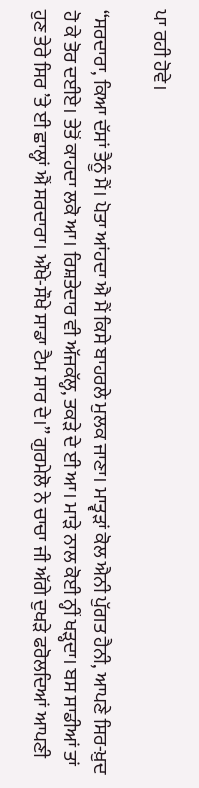ਪਾ ਰਹੀ ਹੋਵੇ।

“ਸਰਦਾਰਾ, ਕਿਆ ਦੱਸਾਂ ਤੈਨੂੰ ਮੈਂ। ਪੋਤਾ ਆਂਹਦਾ ਐ ਮੈਂ ਕਿਸੇ ਬਾਹਰਲੇ ਮੁਲਕ ਜਾਣਾ। ਮਾਤ੍ਵੜਾਂ ਕੋਲ ਐਨੀ ਪੁੱਗਤ ਹੈਨੀ, ਆਪਣੇ ਸਿਰ-ਖ਼ੁਦ ਹੋ ਕੇ ਤੋਰ ਦਈਏ। ਤੇਤੋਂ ਕਾਹਦਾ ਲਕੋ ਆ। ਰਿਸ਼ਤੇਦਾਰ ਵੀ ਅੱਜਕੱਲ੍ਹ, ਤਕੜੇ ਦੇ ਈ ਆ। ਮਾੜੇ ਨਾਲ ਕੋਈ ਨ੍ਹੀਂ ਖੜ੍ਹਦਾ। ਬਸ ਸਾਡੀਆਂ ਤਾਂ ਹੁਣ ਤੇਰੇ ਸਿਰ ’ਤੇ ਈ ਛਾਲ੍ਹਾਂ ਐਂ ਸਰਦਾਰਾ। ਔਖੇ-ਸੌਖੇ ਸਾਡਾ ਟੈਮ ਸਾਰ ਦੇ।” ਗੁਰਮੇਲੋ ਨੇ ਚਾਚਾ ਜੀ ਅੱਗੇ ਦੁਖੜੇ ਫਰੋਲਦਿਆਂ ਆਪਣੀ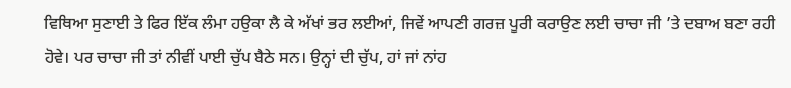ਵਿਥਿਆ ਸੁਣਾਈ ਤੇ ਫਿਰ ਇੱਕ ਲੰਮਾ ਹਉਕਾ ਲੈ ਕੇ ਅੱਖਾਂ ਭਰ ਲਈਆਂ, ਜਿਵੇਂ ਆਪਣੀ ਗਰਜ਼ ਪੂਰੀ ਕਰਾਉਣ ਲਈ ਚਾਚਾ ਜੀ ’ਤੇ ਦਬਾਅ ਬਣਾ ਰਹੀ ਹੋਵੇ। ਪਰ ਚਾਚਾ ਜੀ ਤਾਂ ਨੀਵੀਂ ਪਾਈ ਚੁੱਪ ਬੈਠੇ ਸਨ। ਉਨ੍ਹਾਂ ਦੀ ਚੁੱਪ, ਹਾਂ ਜਾਂ ਨਾਂਹ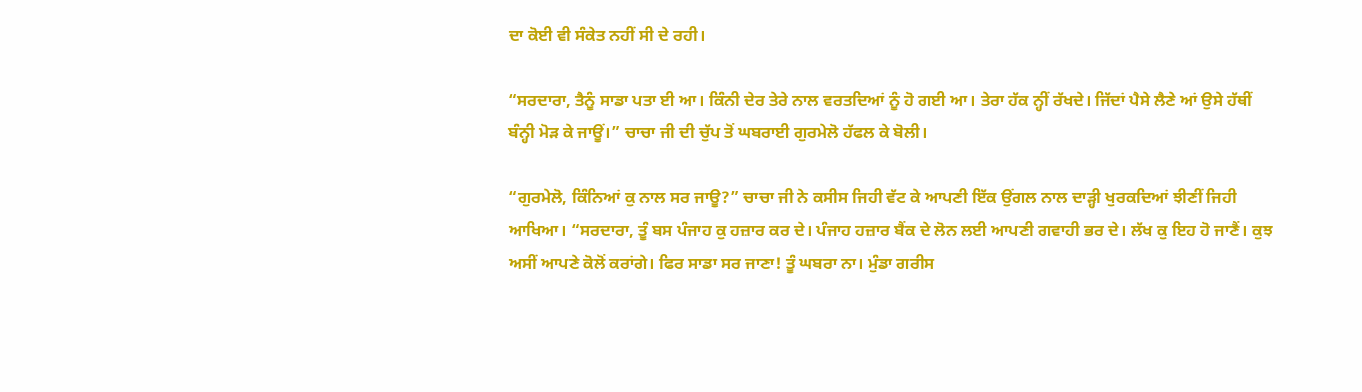ਦਾ ਕੋਈ ਵੀ ਸੰਕੇਤ ਨਹੀਂ ਸੀ ਦੇ ਰਹੀ।

“ਸਰਦਾਰਾ, ਤੈਨੂੰ ਸਾਡਾ ਪਤਾ ਈ ਆ। ਕਿੰਨੀ ਦੇਰ ਤੇਰੇ ਨਾਲ ਵਰਤਦਿਆਂ ਨੂੰ ਹੋ ਗਈ ਆ। ਤੇਰਾ ਹੱਕ ਨ੍ਹੀਂ ਰੱਖਦੇ। ਜਿੱਦਾਂ ਪੈਸੇ ਲੈਣੇ ਆਂ ਉਸੇ ਹੱਥੀਂ ਬੰਨ੍ਹੀ ਮੋੜ ਕੇ ਜਾਊਂ।” ਚਾਚਾ ਜੀ ਦੀ ਚੁੱਪ ਤੋਂ ਘਬਰਾਈ ਗੁਰਮੇਲੋ ਹੱਫਲ ਕੇ ਬੋਲੀ।

“ਗੁਰਮੇਲੋ, ਕਿੰਨਿਆਂ ਕੁ ਨਾਲ ਸਰ ਜਾਊ?” ਚਾਚਾ ਜੀ ਨੇ ਕਸੀਸ ਜਿਹੀ ਵੱਟ ਕੇ ਆਪਣੀ ਇੱਕ ਉਂਗਲ ਨਾਲ ਦਾੜ੍ਹੀ ਖੁਰਕਦਿਆਂ ਝੀਣੀਂ ਜਿਹੀ ਆਖਿਆ। “ਸਰਦਾਰਾ, ਤੂੰ ਬਸ ਪੰਜਾਹ ਕੁ ਹਜ਼ਾਰ ਕਰ ਦੇ। ਪੰਜਾਹ ਹਜ਼ਾਰ ਬੈਂਕ ਦੇ ਲੋਨ ਲਈ ਆਪਣੀ ਗਵਾਹੀ ਭਰ ਦੇ। ਲੱਖ ਕੁ ਇਹ ਹੋ ਜਾਣੈਂ। ਕੁਝ ਅਸੀਂ ਆਪਣੇ ਕੋਲੋਂ ਕਰਾਂਗੇ। ਫਿਰ ਸਾਡਾ ਸਰ ਜਾਣਾ! ਤੂੰ ਘਬਰਾ ਨਾ। ਮੁੰਡਾ ਗਰੀਸ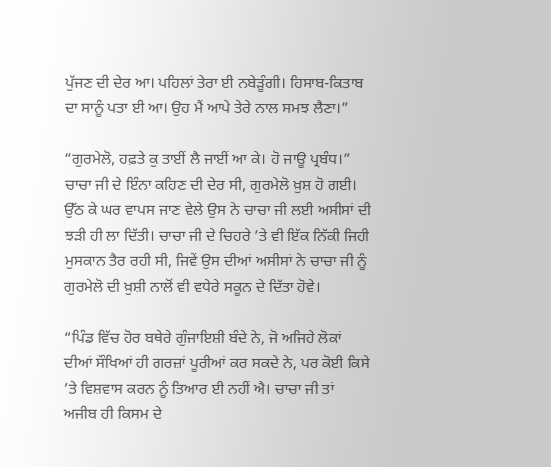ਪੁੱਜਣ ਦੀ ਦੇਰ ਆ। ਪਹਿਲਾਂ ਤੇਰਾ ਈ ਨਬੇੜੂੰਗੀ। ਹਿਸਾਬ-ਕਿਤਾਬ ਦਾ ਸਾਨੂੰ ਪਤਾ ਈ ਆ। ਉਹ ਮੈਂ ਆਪੇ ਤੇਰੇ ਨਾਲ ਸਮਝ ਲੈਣਾ।”

“ਗੁਰਮੇਲੋ, ਹਫ਼ਤੇ ਕੁ ਤਾਈਂ ਲੈ ਜਾਈਂ ਆ ਕੇ। ਹੋ ਜਾਊ ਪ੍ਰਬੰਧ।” ਚਾਚਾ ਜੀ ਦੇ ਇੰਨਾ ਕਹਿਣ ਦੀ ਦੇਰ ਸੀ, ਗੁਰਮੇਲੋ ਖ਼ੁਸ਼ ਹੋ ਗਈ। ਉੱਠ ਕੇ ਘਰ ਵਾਪਸ ਜਾਣ ਵੇਲੇ ਉਸ ਨੇ ਚਾਚਾ ਜੀ ਲਈ ਅਸੀਸਾਂ ਦੀ ਝੜੀ ਹੀ ਲਾ ਦਿੱਤੀ। ਚਾਚਾ ਜੀ ਦੇ ਚਿਹਰੇ ’ਤੇ ਵੀ ਇੱਕ ਨਿੱਕੀ ਜਿਹੀ ਮੁਸਕਾਨ ਤੈਰ ਰਹੀ ਸੀ, ਜਿਵੇਂ ਉਸ ਦੀਆਂ ਅਸੀਸਾਂ ਨੇ ਚਾਚਾ ਜੀ ਨੂੰ ਗੁਰਮੇਲੋ ਦੀ ਖ਼ੁਸ਼ੀ ਨਾਲੋਂ ਵੀ ਵਧੇਰੇ ਸਕੂਨ ਦੇ ਦਿੱਤਾ ਹੋਵੇ।

“ਪਿੰਡ ਵਿੱਚ ਹੋਰ ਬਥੇਰੇ ਗੁੰਜਾਇਸ਼ੀ ਬੰਦੇ ਨੇ, ਜੋ ਅਜਿਹੇ ਲੋਕਾਂ ਦੀਆਂ ਸੌਖਿਆਂ ਹੀ ਗਰਜ਼ਾਂ ਪੂਰੀਆਂ ਕਰ ਸਕਦੇ ਨੇ, ਪਰ ਕੋਈ ਕਿਸੇ ’ਤੇ ਵਿਸ਼ਵਾਸ ਕਰਨ ਨੂੰ ਤਿਆਰ ਈ ਨਹੀਂ ਐ। ਚਾਚਾ ਜੀ ਤਾਂ ਅਜੀਬ ਹੀ ਕਿਸਮ ਦੇ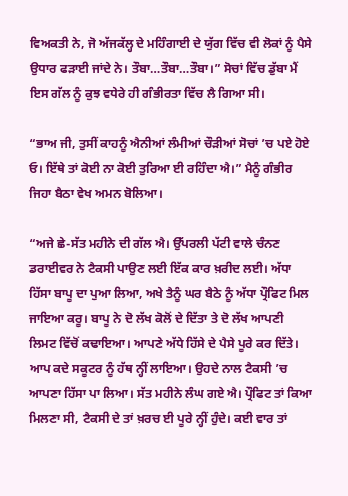ਵਿਅਕਤੀ ਨੇ, ਜੋ ਅੱਜਕੱਲ੍ਹ ਦੇ ਮਹਿੰਗਾਈ ਦੇ ਯੁੱਗ ਵਿੱਚ ਵੀ ਲੋਕਾਂ ਨੂੰ ਪੈਸੇ ਉਧਾਰ ਫੜਾਈ ਜਾਂਦੇ ਨੇ। ਤੌਬਾ…ਤੌਬਾ…ਤੌਬਾ।” ਸੋਚਾਂ ਵਿੱਚ ਡੁੱਬਾ ਮੈਂ ਇਸ ਗੱਲ ਨੂੰ ਕੁਝ ਵਧੇਰੇ ਹੀ ਗੰਭੀਰਤਾ ਵਿੱਚ ਲੈ ਗਿਆ ਸੀ।

“ਭਾਅ ਜੀ, ਤੁਸੀਂ ਕਾਹਨੂੰ ਐਨੀਆਂ ਲੰਮੀਆਂ ਚੌੜੀਆਂ ਸੋਚਾਂ ’ਚ ਪਏ ਹੋਏ ਓ। ਇੱਥੇ ਤਾਂ ਕੋਈ ਨਾ ਕੋਈ ਤੁਰਿਆ ਈ ਰਹਿੰਦਾ ਐ।” ਮੈਨੂੰ ਗੰਭੀਰ ਜਿਹਾ ਬੈਠਾ ਵੇਖ ਅਮਨ ਬੋਲਿਆ।

“ਅਜੇ ਛੇ-ਸੱਤ ਮਹੀਨੇ ਦੀ ਗੱਲ ਐ। ਉੱਪਰਲੀ ਪੱਟੀ ਵਾਲੇ ਚੰਨਣ ਡਰਾਈਵਰ ਨੇ ਟੈਕਸੀ ਪਾਉਣ ਲਈ ਇੱਕ ਕਾਰ ਖ਼ਰੀਦ ਲਈ। ਅੱਧਾ ਹਿੱਸਾ ਬਾਪੂ ਦਾ ਪੁਆ ਲਿਆ, ਅਖੇ ਤੈਨੂੰ ਘਰ ਬੈਠੇ ਨੂੰ ਅੱਧਾ ਪ੍ਰੌਫਿਟ ਮਿਲ ਜਾਇਆ ਕਰੂ। ਬਾਪੂ ਨੇ ਦੋ ਲੱਖ ਕੋਲੋਂ ਦੇ ਦਿੱਤਾ ਤੇ ਦੋ ਲੱਖ ਆਪਣੀ ਲਿਮਟ ਵਿੱਚੋਂ ਕਢਾਇਆ। ਆਪਣੇ ਅੱਧੇ ਹਿੱਸੇ ਦੇ ਪੈਸੇ ਪੂਰੇ ਕਰ ਦਿੱਤੇ। ਆਪ ਕਦੇ ਸਕੂਟਰ ਨੂੰ ਹੱਥ ਨ੍ਹੀਂ ਲਾਇਆ। ਉਹਦੇ ਨਾਲ ਟੈਕਸੀ ’ਚ ਆਪਣਾ ਹਿੱਸਾ ਪਾ ਲਿਆ। ਸੱਤ ਮਹੀਨੇ ਲੰਘ ਗਏ ਐ। ਪ੍ਰੌਫਿਟ ਤਾਂ ਕਿਆ ਮਿਲਣਾ ਸੀ, ਟੈਕਸੀ ਦੇ ਤਾਂ ਖ਼ਰਚ ਈ ਪੂਰੇ ਨ੍ਹੀਂ ਹੁੰਦੇ। ਕਈ ਵਾਰ ਤਾਂ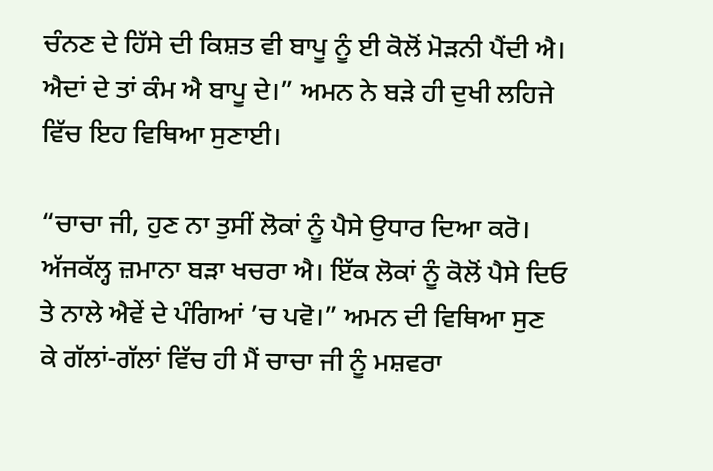ਚੰਨਣ ਦੇ ਹਿੱਸੇ ਦੀ ਕਿਸ਼ਤ ਵੀ ਬਾਪੂ ਨੂੰ ਈ ਕੋਲੋਂ ਮੋੜਨੀ ਪੈਂਦੀ ਐ। ਐਦਾਂ ਦੇ ਤਾਂ ਕੰਮ ਐ ਬਾਪੂ ਦੇ।” ਅਮਨ ਨੇ ਬੜੇ ਹੀ ਦੁਖੀ ਲਹਿਜੇ ਵਿੱਚ ਇਹ ਵਿਥਿਆ ਸੁਣਾਈ।

“ਚਾਚਾ ਜੀ, ਹੁਣ ਨਾ ਤੁਸੀਂ ਲੋਕਾਂ ਨੂੰ ਪੈਸੇ ਉਧਾਰ ਦਿਆ ਕਰੋ। ਅੱਜਕੱਲ੍ਹ ਜ਼ਮਾਨਾ ਬੜਾ ਖਚਰਾ ਐ। ਇੱਕ ਲੋਕਾਂ ਨੂੰ ਕੋਲੋਂ ਪੈਸੇ ਦਿਓ ਤੇ ਨਾਲੇ ਐਵੇਂ ਦੇ ਪੰਗਿਆਂ ’ਚ ਪਵੋ।” ਅਮਨ ਦੀ ਵਿਥਿਆ ਸੁਣ ਕੇ ਗੱਲਾਂ-ਗੱਲਾਂ ਵਿੱਚ ਹੀ ਮੈਂ ਚਾਚਾ ਜੀ ਨੂੰ ਮਸ਼ਵਰਾ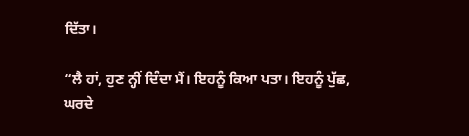ਦਿੱਤਾ।

“ਲੈ ਹਾਂ, ਹੁਣ ਨ੍ਹੀਂ ਦਿੰਦਾ ਮੈਂ। ਇਹਨੂੰ ਕਿਆ ਪਤਾ। ਇਹਨੂੰ ਪੁੱਛ, ਘਰਦੇ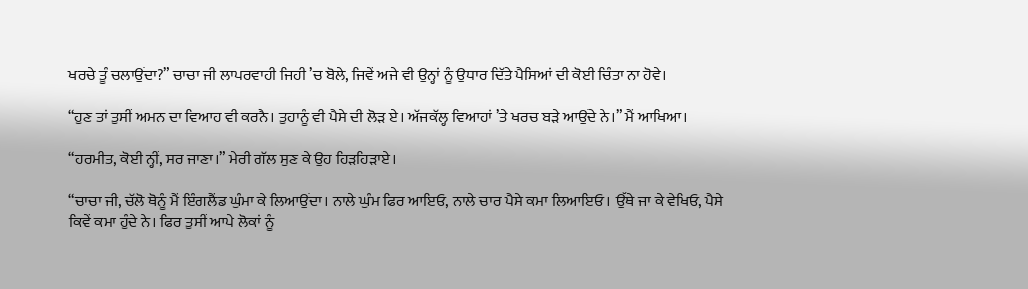ਖਰਚੇ ਤੂੰ ਚਲਾਉਂਦਾ?” ਚਾਚਾ ਜੀ ਲਾਪਰਵਾਹੀ ਜਿਹੀ ’ਚ ਬੋਲੇ, ਜਿਵੇਂ ਅਜੇ ਵੀ ਉਨ੍ਹਾਂ ਨੂੰ ਉਧਾਰ ਦਿੱਤੇ ਪੈਸਿਆਂ ਦੀ ਕੋਈ ਚਿੰਤਾ ਨਾ ਹੋਵੇ।

“ਹੁਣ ਤਾਂ ਤੁਸੀਂ ਅਮਨ ਦਾ ਵਿਆਹ ਵੀ ਕਰਨੈ। ਤੁਹਾਨੂੰ ਵੀ ਪੈਸੇ ਦੀ ਲੋੜ ਏ। ਅੱਜਕੱਲ੍ਹ ਵਿਆਹਾਂ ’ਤੇ ਖਰਚ ਬੜੇ ਆਉਂਦੇ ਨੇ।” ਮੈਂ ਆਖਿਆ।

“ਹਰਮੀਤ, ਕੋਈ ਨ੍ਹੀਂ, ਸਰ ਜਾਣਾ।” ਮੇਰੀ ਗੱਲ ਸੁਣ ਕੇ ਉਹ ਹਿੜਹਿੜਾਏ।

“ਚਾਚਾ ਜੀ, ਚੱਲੋ ਥੋਨੂੰ ਮੈਂ ਇੰਗਲੈਂਡ ਘੁੰਮਾ ਕੇ ਲਿਆਉਂਦਾ। ਨਾਲੇ ਘੁੰਮ ਫਿਰ ਆਇਓ, ਨਾਲੇ ਚਾਰ ਪੈਸੇ ਕਮਾ ਲਿਆਇਓ। ਉੱਥੇ ਜਾ ਕੇ ਵੇਖਿਓ, ਪੈਸੇ ਕਿਵੇਂ ਕਮਾ ਹੁੰਦੇ ਨੇ। ਫਿਰ ਤੁਸੀਂ ਆਪੇ ਲੋਕਾਂ ਨੂੰ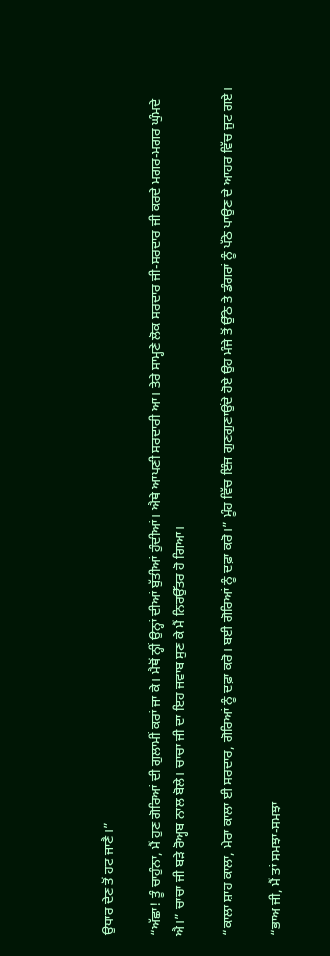ਉਧਾਰ ਦੇਣ ਤੋਂ ਹਟ ਜਾਣੈ।”

“ਅੱਛਾ! ਤੂੰ ਚਾਹੁੰਨਾ, ਮੈਂ ਹੁਣ ਗੋਰਿਆਂ ਦੀ ਗੁਲਾਮੀਂ ਕਰਾਂ ਜਾ ਕੇ। ਮੈਥੋਂ ਨ੍ਹੀਂ ਉਨ੍ਹਾਂ ਦੀਆਂ ਬੁੱਤੀਆਂ ਹੁੰਦੀਆਂ। ਐਥੇ ਆਪਣੀ ਸਰਦਾਰੀ ਆ। ਤੇਰੇ ਸਾਮ੍ਹਣੇ ਲੋਕ ਸਰਦਾਰ ਜੀ-ਸਰਦਾਰ ਜੀ ਕਰਦੇ ਮਗਰ-ਮਗਰ ਘੁੰਮਦੇ ਐ।” ਚਾਚਾ ਜੀ ਬੜੇ ਰੋਅ੍ਹਬ ਨਾਲ ਬੋਲੇ। ਚਾਚਾ ਜੀ ਦਾ ਇਹ ਜਵਾਬ ਸੁਣ ਕੇ ਮੈਂ ਨਿਰਉੱਤਰ ਹੋ ਗਿਆ।

“ਕਾਲਾ ਸ਼ਾਹ ਕਾਲਾ, ਮੇਰਾ ਕਾਲਾ ਈ ਸਰਦਾਰ, ਗੋਰਿਆਂ ਨੂੰ ਦਫ਼ਾ ਕਰੋ। ਬਈ ਗੋਰਿਆਂ ਨੂੰ ਦਫ਼ਾ ਕਰੋ।” ਮੂੰਹ ਵਿੱਚ ਇੰਜ ਗੁਣਗੁਣਾਉਂਦੇ ਹੋਏ ਉਹ ਮੰਜੇ ਤੋਂ ਉੱਠੇ ਤੇ ਡੰਗਰਾਂ ਨੂੰ ਪੱਠੇ ਪਾਉਣ ਦੇ ਆਹਰ ਵਿੱਚ ਜੁਟ ਗਏ।

“ਭਾਅ ਜੀ, ਮੈਂ ਤਾਂ ਸਮਝਾ-ਸਮਝਾ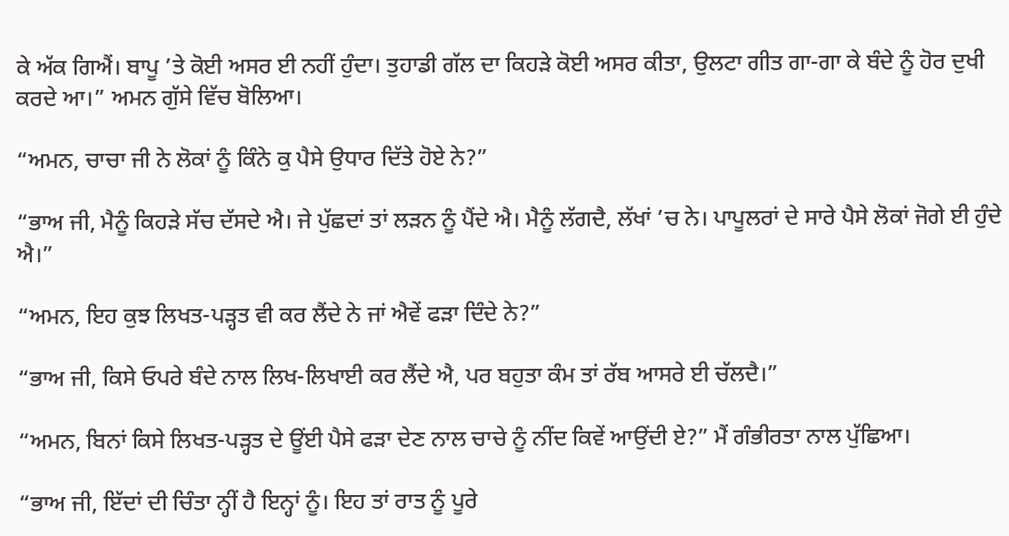ਕੇ ਅੱਕ ਗਿਐਂ। ਬਾਪੂ ’ਤੇ ਕੋਈ ਅਸਰ ਈ ਨਹੀਂ ਹੁੰਦਾ। ਤੁਹਾਡੀ ਗੱਲ ਦਾ ਕਿਹੜੇ ਕੋਈ ਅਸਰ ਕੀਤਾ, ਉਲਟਾ ਗੀਤ ਗਾ-ਗਾ ਕੇ ਬੰਦੇ ਨੂੰ ਹੋਰ ਦੁਖੀ ਕਰਦੇ ਆ।” ਅਮਨ ਗੁੱਸੇ ਵਿੱਚ ਬੋਲਿਆ।

“ਅਮਨ, ਚਾਚਾ ਜੀ ਨੇ ਲੋਕਾਂ ਨੂੰ ਕਿੰਨੇ ਕੁ ਪੈਸੇ ਉਧਾਰ ਦਿੱਤੇ ਹੋਏ ਨੇ?”

“ਭਾਅ ਜੀ, ਮੈਨੂੰ ਕਿਹੜੇ ਸੱਚ ਦੱਸਦੇ ਐ। ਜੇ ਪੁੱਛਦਾਂ ਤਾਂ ਲੜਨ ਨੂੰ ਪੈਂਦੇ ਐ। ਮੈਨੂੰ ਲੱਗਦੈ, ਲੱਖਾਂ ’ਚ ਨੇ। ਪਾਪੂਲਰਾਂ ਦੇ ਸਾਰੇ ਪੈਸੇ ਲੋਕਾਂ ਜੋਗੇ ਈ ਹੁੰਦੇ ਐ।”

“ਅਮਨ, ਇਹ ਕੁਝ ਲਿਖਤ-ਪੜ੍ਹਤ ਵੀ ਕਰ ਲੈਂਦੇ ਨੇ ਜਾਂ ਐਵੇਂ ਫੜਾ ਦਿੰਦੇ ਨੇ?”

“ਭਾਅ ਜੀ, ਕਿਸੇ ਓਪਰੇ ਬੰਦੇ ਨਾਲ ਲਿਖ-ਲਿਖਾਈ ਕਰ ਲੈਂਦੇ ਐ, ਪਰ ਬਹੁਤਾ ਕੰਮ ਤਾਂ ਰੱਬ ਆਸਰੇ ਈ ਚੱਲਦੈ।”

“ਅਮਨ, ਬਿਨਾਂ ਕਿਸੇ ਲਿਖਤ-ਪੜ੍ਹਤ ਦੇ ਊਂਈ ਪੈਸੇ ਫੜਾ ਦੇਣ ਨਾਲ ਚਾਚੇ ਨੂੰ ਨੀਂਦ ਕਿਵੇਂ ਆਉਂਦੀ ਏ?” ਮੈਂ ਗੰਭੀਰਤਾ ਨਾਲ ਪੁੱਛਿਆ।

“ਭਾਅ ਜੀ, ਇੱਦਾਂ ਦੀ ਚਿੰਤਾ ਨ੍ਹੀਂ ਹੈ ਇਨ੍ਹਾਂ ਨੂੰ। ਇਹ ਤਾਂ ਰਾਤ ਨੂੰ ਪੂਰੇ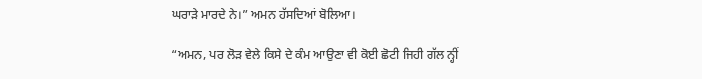ਘਰਾੜੇ ਮਾਰਦੇ ਨੇ।” ਅਮਨ ਹੱਸਦਿਆਂ ਬੋਲਿਆ।

“ਅਮਨ, ਪਰ ਲੋੜ ਵੇਲੇ ਕਿਸੇ ਦੇ ਕੰਮ ਆਉਣਾ ਵੀ ਕੋਈ ਛੋਟੀ ਜਿਹੀ ਗੱਲ ਨ੍ਹੀਂ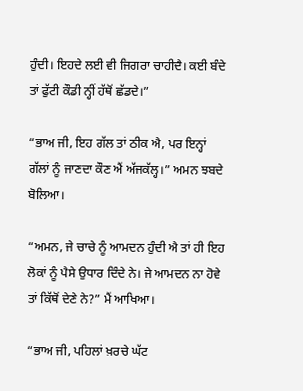ਹੁੰਦੀ। ਇਹਦੇ ਲਈ ਵੀ ਜਿਗਰਾ ਚਾਹੀਦੈ। ਕਈ ਬੰਦੇ ਤਾਂ ਫੁੱਟੀ ਕੌਡੀ ਨ੍ਹੀਂ ਹੱਥੋਂ ਛੱਡਦੇ।”

“ਭਾਅ ਜੀ, ਇਹ ਗੱਲ ਤਾਂ ਠੀਕ ਐ, ਪਰ ਇਨ੍ਹਾਂ ਗੱਲਾਂ ਨੂੰ ਜਾਣਦਾ ਕੌਣ ਐਂ ਅੱਜਕੱਲ੍ਹ।” ਅਮਨ ਝਬਦੇ ਬੋਲਿਆ।

“ਅਮਨ, ਜੇ ਚਾਚੇ ਨੂੰ ਆਮਦਨ ਹੁੰਦੀ ਐ ਤਾਂ ਹੀ ਇਹ ਲੋਕਾਂ ਨੂੰ ਪੈਸੇ ਉਧਾਰ ਦਿੰਦੇ ਨੇ। ਜੇ ਆਮਦਨ ਨਾ ਹੋਵੇ ਤਾਂ ਕਿੱਥੋਂ ਦੇਣੇ ਨੇ?” ਮੈਂ ਆਖਿਆ।

“ਭਾਅ ਜੀ, ਪਹਿਲਾਂ ਖ਼ਰਚੇ ਘੱਟ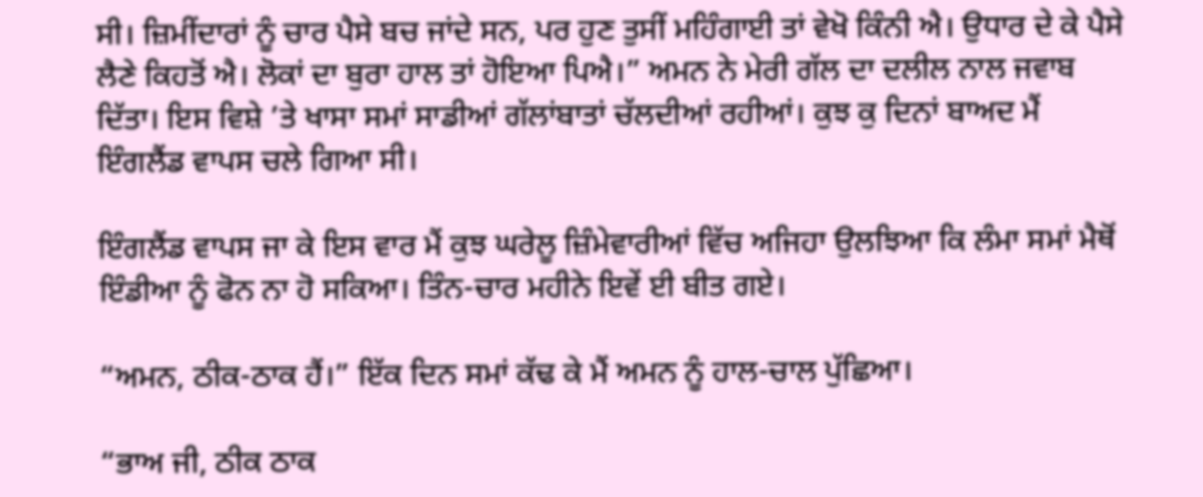ਸੀ। ਜ਼ਿਮੀਂਦਾਰਾਂ ਨੂੰ ਚਾਰ ਪੈਸੇ ਬਚ ਜਾਂਦੇ ਸਨ, ਪਰ ਹੁਣ ਤੁਸੀਂ ਮਹਿੰਗਾਈ ਤਾਂ ਵੇਖੋ ਕਿੰਨੀ ਐ। ਉਧਾਰ ਦੇ ਕੇ ਪੈਸੇ ਲੈਣੇ ਕਿਹਤੋਂ ਐ। ਲੋਕਾਂ ਦਾ ਬੁਰਾ ਹਾਲ ਤਾਂ ਹੋਇਆ ਪਿਐ।” ਅਮਨ ਨੇ ਮੇਰੀ ਗੱਲ ਦਾ ਦਲੀਲ ਨਾਲ ਜਵਾਬ ਦਿੱਤਾ। ਇਸ ਵਿਸ਼ੇ ’ਤੇ ਖਾਸਾ ਸਮਾਂ ਸਾਡੀਆਂ ਗੱਲਾਂਬਾਤਾਂ ਚੱਲਦੀਆਂ ਰਹੀਆਂ। ਕੁਝ ਕੁ ਦਿਨਾਂ ਬਾਅਦ ਮੈਂ ਇੰਗਲੈਂਡ ਵਾਪਸ ਚਲੇ ਗਿਆ ਸੀ।

ਇੰਗਲੈਂਡ ਵਾਪਸ ਜਾ ਕੇ ਇਸ ਵਾਰ ਮੈਂ ਕੁਝ ਘਰੇਲੂ ਜ਼ਿੰਮੇਵਾਰੀਆਂ ਵਿੱਚ ਅਜਿਹਾ ਉਲਝਿਆ ਕਿ ਲੰਮਾ ਸਮਾਂ ਮੈਥੋਂ ਇੰਡੀਆ ਨੂੰ ਫੋਨ ਨਾ ਹੋ ਸਕਿਆ। ਤਿੰਨ-ਚਾਰ ਮਹੀਨੇ ਇਵੇਂ ਈ ਬੀਤ ਗਏ।

“ਅਮਨ, ਠੀਕ-ਠਾਕ ਹੈਂ।” ਇੱਕ ਦਿਨ ਸਮਾਂ ਕੱਢ ਕੇ ਮੈਂ ਅਮਨ ਨੂੰ ਹਾਲ-ਚਾਲ ਪੁੱਛਿਆ।

“ਭਾਅ ਜੀ, ਠੀਕ ਠਾਕ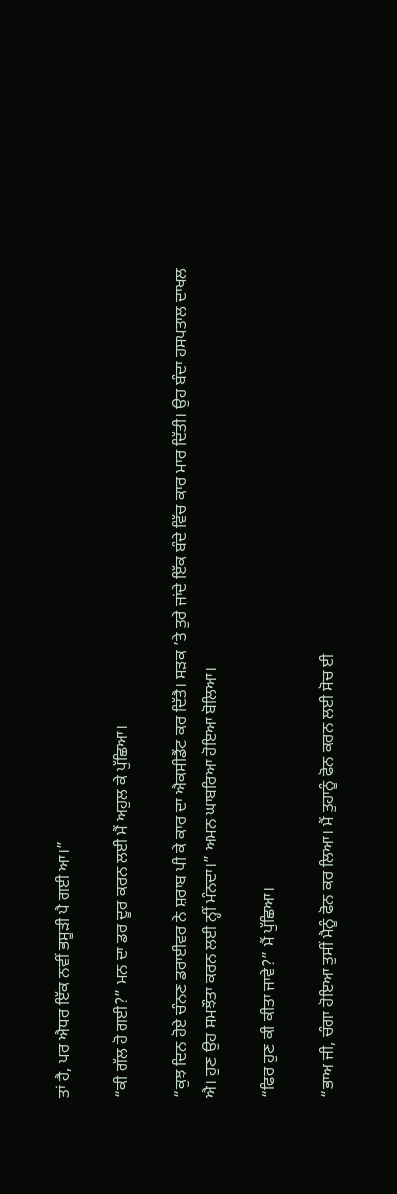ਤਾਂ ਹੈ, ਪਰ ਐਧਰ ਇੱਕ ਨਵੀਂ ਭਸੂੜੀ ਪੈ ਗਈ ਆ।”

“ਕੀ ਗੱਲ ਹੋ ਗਈ?” ਮਨ ਦਾ ਡਰ ਦੂਰ ਕਰਨ ਲਈ ਮੈਂ ਅਹੁਲ ਕੇ ਪੁੱਛਿਆ।

“ਕੁਝ ਦਿਨ ਹੋਏ ਚੰਨਣ ਡਰਾਈਵਰ ਨੇ ਸ਼ਰਾਬ ਪੀ ਕੇ ਕਾਰ ਦਾ ਐਕਸੀਡੈਂਟ ਕਰ ਦਿੱਤੈ। ਸੜਕ ’ਤੇ ਤੁਰੇ ਜਾਂਦੇ ਇੱਕ ਬੰਦੇ ਵਿੱਚ ਕਾਰ ਮਾਰ ਦਿੱਤੀ। ਉਹ ਬੰਦਾ ਹਸਪਤਾਲ ਦਾਖਲ ਐ। ਹੁਣ ਉਹ ਸਮਝੌਤਾ ਕਰਨ ਲਈ ਨ੍ਹੀਂ ਮੰਨਦਾ।” ਅਮਨ ਘਾਬਰਿਆ ਹੋਇਆ ਬੋਲਿਆ।

“ਫਿਰ ਹੁਣ ਕੀ ਕੀਤਾ ਜਾਵੇ?” ਮੈਂ ਪੁੱਛਿਆ।

“ਭਾਅ ਜੀ, ਚੰਗਾ ਹੋਇਆ ਤੁਸੀਂ ਮੈਨੂੰ ਫੋਨ ਕਰ ਲਿਆ। ਮੈਂ ਤੁਹਾਨੂੰ ਫੋਨ ਕਰਨ ਲਈ ਸੋਚ ਈ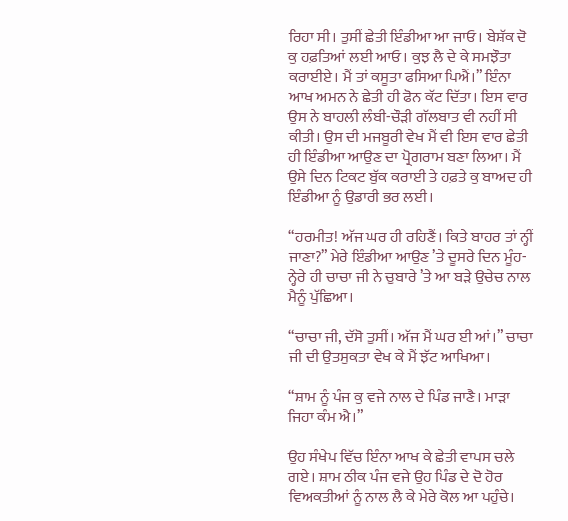ਰਿਹਾ ਸੀ। ਤੁਸੀਂ ਛੇਤੀ ਇੰਡੀਆ ਆ ਜਾਓ। ਬੇਸ਼ੱਕ ਦੋ ਕੁ ਹਫ਼ਤਿਆਂ ਲਈ ਆਓ। ਕੁਝ ਲੈ ਦੇ ਕੇ ਸਮਝੌਤਾ ਕਰਾਈਏ। ਮੈਂ ਤਾਂ ਕਸੂਤਾ ਫਸਿਆ ਪਿਐਂ।” ਇੰਨਾ ਆਖ ਅਮਨ ਨੇ ਛੇਤੀ ਹੀ ਫੋਨ ਕੱਟ ਦਿੱਤਾ। ਇਸ ਵਾਰ ਉਸ ਨੇ ਬਾਹਲੀ ਲੰਬੀ-ਚੌੜੀ ਗੱਲਬਾਤ ਵੀ ਨਹੀਂ ਸੀ ਕੀਤੀ। ਉਸ ਦੀ ਮਜਬੂਰੀ ਵੇਖ ਮੈਂ ਵੀ ਇਸ ਵਾਰ ਛੇਤੀ ਹੀ ਇੰਡੀਆ ਆਉਣ ਦਾ ਪ੍ਰੋਗਰਾਮ ਬਣਾ ਲਿਆ। ਮੈਂ ਉਸੇ ਦਿਨ ਟਿਕਟ ਬੁੱਕ ਕਰਾਈ ਤੇ ਹਫ਼ਤੇ ਕੁ ਬਾਅਦ ਹੀ ਇੰਡੀਆ ਨੂੰ ਉਡਾਰੀ ਭਰ ਲਈ।

“ਹਰਮੀਤ! ਅੱਜ ਘਰ ਹੀ ਰਹਿਣੈਂ। ਕਿਤੇ ਬਾਹਰ ਤਾਂ ਨ੍ਹੀਂ ਜਾਣਾ?” ਮੇਰੇ ਇੰਡੀਆ ਆਉਣ ’ਤੇ ਦੂਸਰੇ ਦਿਨ ਮੂੰਹ-ਨ੍ਹੇਰੇ ਹੀ ਚਾਚਾ ਜੀ ਨੇ ਚੁਬਾਰੇ ’ਤੇ ਆ ਬੜੇ ਉਚੇਚ ਨਾਲ ਮੈਨੂੰ ਪੁੱਛਿਆ।

“ਚਾਚਾ ਜੀ, ਦੱਸੋ ਤੁਸੀਂ। ਅੱਜ ਮੈਂ ਘਰ ਈ ਆਂ।” ਚਾਚਾ ਜੀ ਦੀ ਉਤਸੁਕਤਾ ਵੇਖ ਕੇ ਮੈਂ ਝੱਟ ਆਖਿਆ।

“ਸ਼ਾਮ ਨੂੰ ਪੰਜ ਕੁ ਵਜੇ ਨਾਲ ਦੇ ਪਿੰਡ ਜਾਣੈ। ਮਾੜਾ ਜਿਹਾ ਕੰਮ ਐ।”

ਉਹ ਸੰਖੇਪ ਵਿੱਚ ਇੰਨਾ ਆਖ ਕੇ ਛੇਤੀ ਵਾਪਸ ਚਲੇ ਗਏ। ਸ਼ਾਮ ਠੀਕ ਪੰਜ ਵਜੇ ਉਹ ਪਿੰਡ ਦੇ ਦੋ ਹੋਰ ਵਿਅਕਤੀਆਂ ਨੂੰ ਨਾਲ ਲੈ ਕੇ ਮੇਰੇ ਕੋਲ ਆ ਪਹੁੰਚੇ।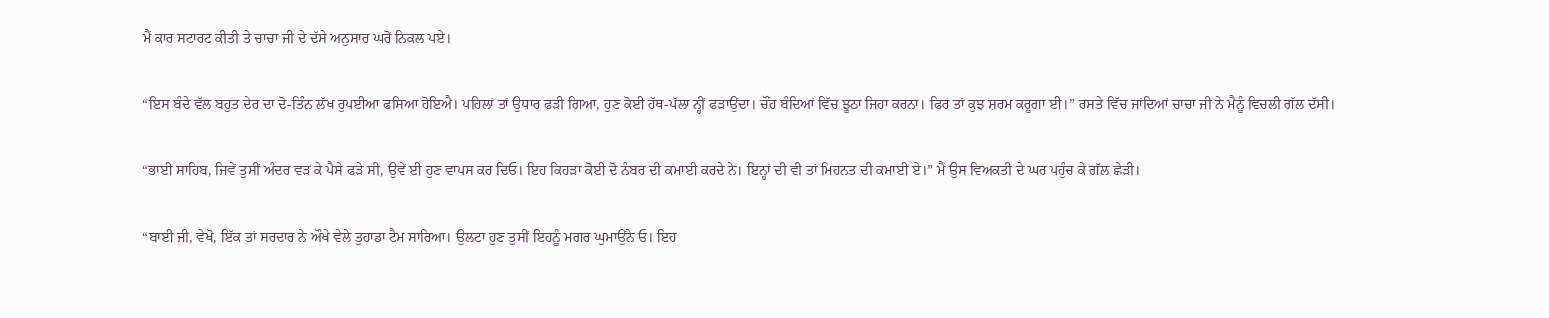ਮੈਂ ਕਾਰ ਸਟਾਰਟ ਕੀਤੀ ਤੇ ਚਾਚਾ ਜੀ ਦੇ ਦੱਸੇ ਅਨੁਸਾਰ ਘਰੋਂ ਨਿਕਲ ਪਏ।

“ਇਸ ਬੰਦੇ ਵੱਲ ਬਹੁਤ ਦੇਰ ਦਾ ਦੋ-ਤਿੰਨ ਲੱਖ ਰੁਪਈਆ ਫਸਿਆ ਹੋਇਐ। ਪਹਿਲਾਂ ਤਾਂ ਉਧਾਰ ਫੜੀ ਗਿਆ, ਹੁਣ ਕੋਈ ਹੱਥ-ਪੱਲਾ ਨ੍ਹੀਂ ਫੜਾਉਂਦਾ। ਚੌਂਹ ਬੰਦਿਆਂ ਵਿੱਚ ਝੂਠਾ ਜਿਹਾ ਕਰਨਾ। ਫਿਰ ਤਾਂ ਕੁਝ ਸ਼ਰਮ ਕਰੂਗਾ ਈ।” ਰਸਤੇ ਵਿੱਚ ਜਾਂਦਿਆਂ ਚਾਚਾ ਜੀ ਨੇ ਮੈਨੂੰ ਵਿਚਲੀ ਗੱਲ ਦੱਸੀ।

“ਭਾਈ ਸਾਹਿਬ, ਜਿਵੇਂ ਤੁਸੀਂ ਅੰਦਰ ਵੜ ਕੇ ਪੈਸੇ ਫੜੇ ਸੀ, ਉਵੇਂ ਈ ਹੁਣ ਵਾਪਸ ਕਰ ਦਿਓ। ਇਹ ਕਿਹੜਾ ਕੋਈ ਦੋ ਨੰਬਰ ਦੀ ਕਮਾਈ ਕਰਦੇ ਨੇ। ਇਨ੍ਹਾਂ ਦੀ ਵੀ ਤਾਂ ਮਿਹਨਤ ਦੀ ਕਮਾਈ ਏ।” ਮੈਂ ਉਸ ਵਿਅਕਤੀ ਦੇ ਘਰ ਪਹੁੰਚ ਕੇ ਗੱਲ ਛੇੜੀ।

“ਬਾਈ ਜੀ, ਵੇਖੋ, ਇੱਕ ਤਾਂ ਸਰਦਾਰ ਨੇ ਔਖੇ ਵੇਲੇ ਤੁਹਾਡਾ ਟੈਮ ਸਾਰਿਆ। ਉਲਟਾ ਹੁਣ ਤੁਸੀਂ ਇਹਨੂੰ ਮਗਰ ਘੁਮਾਉਂਨੇ ਓ। ਇਹ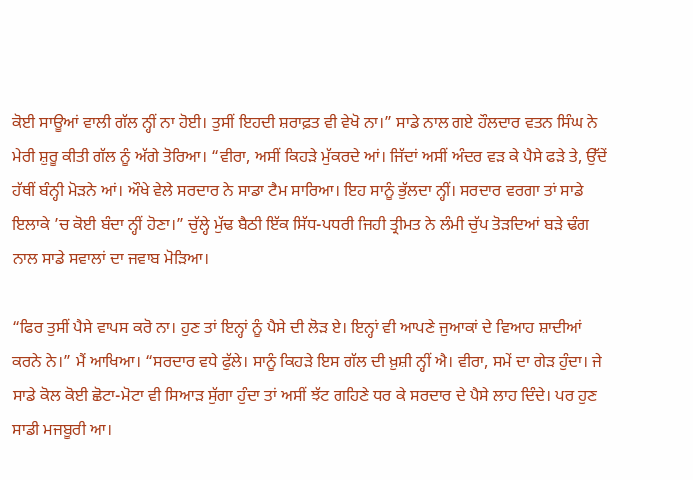ਕੋਈ ਸਾਊਆਂ ਵਾਲੀ ਗੱਲ ਨ੍ਹੀਂ ਨਾ ਹੋਈ। ਤੁਸੀਂ ਇਹਦੀ ਸ਼ਰਾਫ਼ਤ ਵੀ ਵੇਖੋ ਨਾ।” ਸਾਡੇ ਨਾਲ ਗਏ ਹੌਲਦਾਰ ਵਤਨ ਸਿੰਘ ਨੇ ਮੇਰੀ ਸ਼ੁਰੂ ਕੀਤੀ ਗੱਲ ਨੂੰ ਅੱਗੇ ਤੋਰਿਆ। “ਵੀਰਾ, ਅਸੀਂ ਕਿਹੜੇ ਮੁੱਕਰਦੇ ਆਂ। ਜਿੱਦਾਂ ਅਸੀਂ ਅੰਦਰ ਵੜ ਕੇ ਪੈਸੇ ਫੜੇ ਤੇ, ਉੱਦੇਂ ਹੱਥੀਂ ਬੰਨ੍ਹੀ ਮੋੜਨੇ ਆਂ। ਔਖੇ ਵੇਲੇ ਸਰਦਾਰ ਨੇ ਸਾਡਾ ਟੈਮ ਸਾਰਿਆ। ਇਹ ਸਾਨੂੰ ਭੁੱਲਦਾ ਨ੍ਹੀਂ। ਸਰਦਾਰ ਵਰਗਾ ਤਾਂ ਸਾਡੇ ਇਲਾਕੇ ’ਚ ਕੋਈ ਬੰਦਾ ਨ੍ਹੀਂ ਹੋਣਾ।” ਚੁੱਲ੍ਹੇ ਮੁੱਢ ਬੈਠੀ ਇੱਕ ਸਿੱਧ-ਪਧਰੀ ਜਿਹੀ ਤ੍ਰੀਮਤ ਨੇ ਲੰਮੀ ਚੁੱਪ ਤੋੜਦਿਆਂ ਬੜੇ ਢੰਗ ਨਾਲ ਸਾਡੇ ਸਵਾਲਾਂ ਦਾ ਜਵਾਬ ਮੋੜਿਆ।

“ਫਿਰ ਤੁਸੀਂ ਪੈਸੇ ਵਾਪਸ ਕਰੋ ਨਾ। ਹੁਣ ਤਾਂ ਇਨ੍ਹਾਂ ਨੂੰ ਪੈਸੇ ਦੀ ਲੋੜ ਏ। ਇਨ੍ਹਾਂ ਵੀ ਆਪਣੇ ਜੁਆਕਾਂ ਦੇ ਵਿਆਹ ਸ਼ਾਦੀਆਂ ਕਰਨੇ ਨੇ।” ਮੈਂ ਆਖਿਆ। “ਸਰਦਾਰ ਵਧੇ ਫੁੱਲੇ। ਸਾਨੂੰ ਕਿਹੜੇ ਇਸ ਗੱਲ ਦੀ ਖ਼ੁਸ਼ੀ ਨ੍ਹੀਂ ਐ। ਵੀਰਾ, ਸਮੇਂ ਦਾ ਗੇੜ ਹੁੰਦਾ। ਜੇ ਸਾਡੇ ਕੋਲ ਕੋਈ ਛੋਟਾ-ਮੋਟਾ ਵੀ ਸਿਆੜ ਸੁੱਗਾ ਹੁੰਦਾ ਤਾਂ ਅਸੀਂ ਝੱਟ ਗਹਿਣੇ ਧਰ ਕੇ ਸਰਦਾਰ ਦੇ ਪੈਸੇ ਲਾਹ ਦਿੰਦੇ। ਪਰ ਹੁਣ ਸਾਡੀ ਮਜਬੂਰੀ ਆ।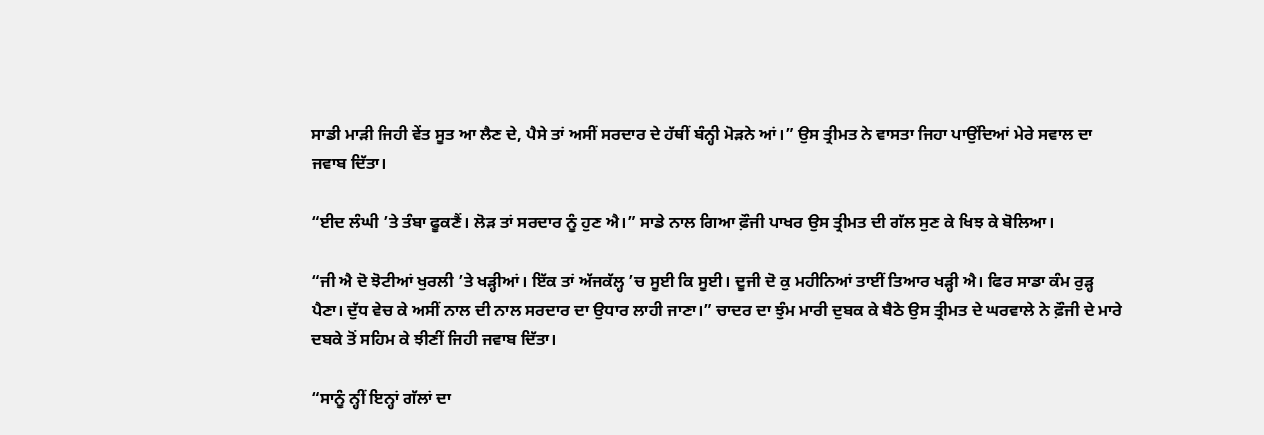ਸਾਡੀ ਮਾੜੀ ਜਿਹੀ ਵੇਂਤ ਸੂਤ ਆ ਲੈਣ ਦੇ, ਪੈਸੇ ਤਾਂ ਅਸੀਂ ਸਰਦਾਰ ਦੇ ਹੱਥੀਂ ਬੰਨ੍ਹੀ ਮੋੜਨੇ ਆਂ।” ਉਸ ਤ੍ਰੀਮਤ ਨੇ ਵਾਸਤਾ ਜਿਹਾ ਪਾਉਂਦਿਆਂ ਮੇਰੇ ਸਵਾਲ ਦਾ ਜਵਾਬ ਦਿੱਤਾ।

“ਈਦ ਲੰਘੀ ’ਤੇ ਤੰਬਾ ਫੂਕਣੈਂ। ਲੋੜ ਤਾਂ ਸਰਦਾਰ ਨੂੰ ਹੁਣ ਐ।” ਸਾਡੇ ਨਾਲ ਗਿਆ ਫ਼ੌਜੀ ਪਾਖਰ ਉਸ ਤ੍ਰੀਮਤ ਦੀ ਗੱਲ ਸੁਣ ਕੇ ਖਿਝ ਕੇ ਬੋਲਿਆ।

“ਜੀ ਐ ਦੋ ਝੋਟੀਆਂ ਖੁਰਲੀ ’ਤੇ ਖੜ੍ਹੀਆਂ। ਇੱਕ ਤਾਂ ਅੱਜਕੱਲ੍ਹ ’ਚ ਸੂਈ ਕਿ ਸੂਈ। ਦੂਜੀ ਦੋ ਕੁ ਮਹੀਨਿਆਂ ਤਾਈਂ ਤਿਆਰ ਖੜ੍ਹੀ ਐ। ਫਿਰ ਸਾਡਾ ਕੰਮ ਰੁੜ੍ਹ ਪੈਣਾ। ਦੁੱਧ ਵੇਚ ਕੇ ਅਸੀਂ ਨਾਲ ਦੀ ਨਾਲ ਸਰਦਾਰ ਦਾ ਉਧਾਰ ਲਾਹੀ ਜਾਣਾ।” ਚਾਦਰ ਦਾ ਝੁੰਮ ਮਾਰੀ ਦੁਬਕ ਕੇ ਬੈਠੇ ਉਸ ਤ੍ਰੀਮਤ ਦੇ ਘਰਵਾਲੇ ਨੇ ਫ਼ੌਜੀ ਦੇ ਮਾਰੇ ਦਬਕੇ ਤੋਂ ਸਹਿਮ ਕੇ ਝੀਣੀਂ ਜਿਹੀ ਜਵਾਬ ਦਿੱਤਾ।

“ਸਾਨੂੰ ਨ੍ਹੀਂ ਇਨ੍ਹਾਂ ਗੱਲਾਂ ਦਾ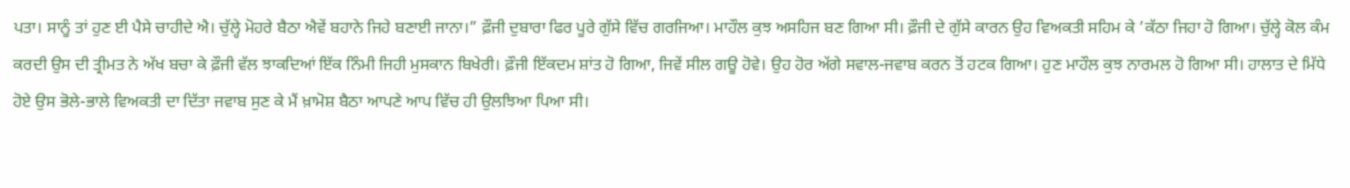ਪਤਾ। ਸਾਨੂੰ ਤਾਂ ਹੁਣ ਈ ਪੈਸੇ ਚਾਹੀਦੇ ਐ। ਚੁੱਲ੍ਹੇ ਮੋਹਰੇ ਬੈਠਾ ਐਵੇਂ ਬਹਾਨੇ ਜਿਹੇ ਬਣਾਈ ਜਾਨਾ।” ਫ਼ੌਜੀ ਦੁਬਾਰਾ ਫਿਰ ਪੂਰੇ ਗੁੱਸੇ ਵਿੱਚ ਗਰਜਿਆ। ਮਾਹੌਲ ਕੁਝ ਅਸਹਿਜ ਬਣ ਗਿਆ ਸੀ। ਫ਼ੌਜੀ ਦੇ ਗੁੱਸੇ ਕਾਰਨ ਉਹ ਵਿਅਕਤੀ ਸਹਿਮ ਕੇ ’ਕੱਠਾ ਜਿਹਾ ਹੋ ਗਿਆ। ਚੁੱਲ੍ਹੇ ਕੋਲ ਕੰਮ ਕਰਦੀ ਉਸ ਦੀ ਤ੍ਰੀਮਤ ਨੇ ਅੱਖ ਬਚਾ ਕੇ ਫ਼ੌਜੀ ਵੱਲ ਝਾਕਦਿਆਂ ਇੱਕ ਨਿੰਮੀ ਜਿਹੀ ਮੁਸਕਾਨ ਬਿਖੇਰੀ। ਫ਼ੌਜੀ ਇੱਕਦਮ ਸ਼ਾਂਤ ਹੋ ਗਿਆ, ਜਿਵੇਂ ਸੀਲ ਗਊ ਹੋਵੇ। ਉਹ ਹੋਰ ਅੱਗੇ ਸਵਾਲ-ਜਵਾਬ ਕਰਨ ਤੋਂ ਹਟਕ ਗਿਆ। ਹੁਣ ਮਾਹੌਲ ਕੁਝ ਨਾਰਮਲ ਹੋ ਗਿਆ ਸੀ। ਹਾਲਾਤ ਦੇ ਮਿੱਧੇ ਹੋਏ ਉਸ ਭੋਲੇ-ਭਾਲੇ ਵਿਅਕਤੀ ਦਾ ਦਿੱਤਾ ਜਵਾਬ ਸੁਣ ਕੇ ਮੈਂ ਖ਼ਾਮੋਸ਼ ਬੈਠਾ ਆਪਣੇ ਆਪ ਵਿੱਚ ਹੀ ਉਲਝਿਆ ਪਿਆ ਸੀ।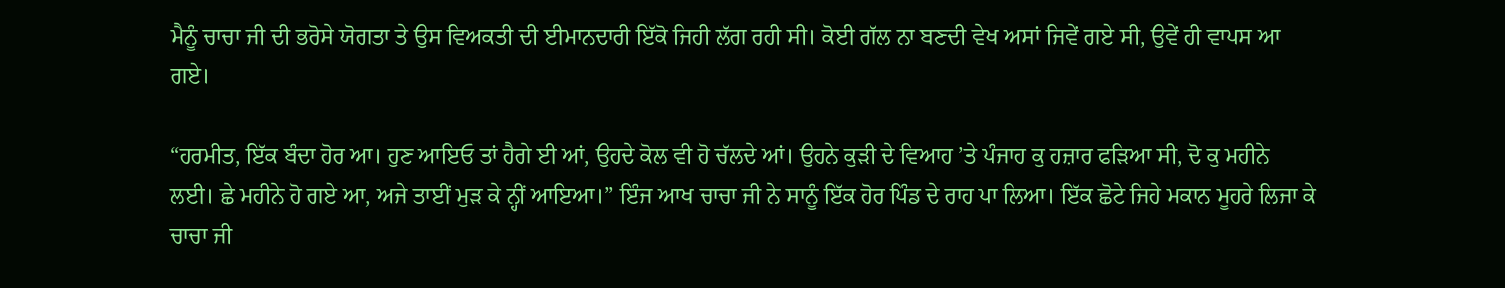ਮੈਨੂੰ ਚਾਚਾ ਜੀ ਦੀ ਭਰੋਸੇ ਯੋਗਤਾ ਤੇ ਉਸ ਵਿਅਕਤੀ ਦੀ ਈਮਾਨਦਾਰੀ ਇੱਕੋ ਜਿਹੀ ਲੱਗ ਰਹੀ ਸੀ। ਕੋਈ ਗੱਲ ਨਾ ਬਣਦੀ ਵੇਖ ਅਸਾਂ ਜਿਵੇਂ ਗਏ ਸੀ, ਉਵੇਂ ਹੀ ਵਾਪਸ ਆ ਗਏ।

“ਹਰਮੀਤ, ਇੱਕ ਬੰਦਾ ਹੋਰ ਆ। ਹੁਣ ਆਇਓ ਤਾਂ ਹੈਗੇ ਈ ਆਂ, ਉਹਦੇ ਕੋਲ ਵੀ ਹੋ ਚੱਲਦੇ ਆਂ। ਉਹਨੇ ਕੁੜੀ ਦੇ ਵਿਆਹ ’ਤੇ ਪੰਜਾਹ ਕੁ ਹਜ਼ਾਰ ਫੜਿਆ ਸੀ, ਦੋ ਕੁ ਮਹੀਨੇ ਲਈ। ਛੇ ਮਹੀਨੇ ਹੋ ਗਏ ਆ, ਅਜੇ ਤਾਈਂ ਮੁੜ ਕੇ ਨ੍ਹੀਂ ਆਇਆ।” ਇੰਜ ਆਖ ਚਾਚਾ ਜੀ ਨੇ ਸਾਨੂੰ ਇੱਕ ਹੋਰ ਪਿੰਡ ਦੇ ਰਾਹ ਪਾ ਲਿਆ। ਇੱਕ ਛੋਟੇ ਜਿਹੇ ਮਕਾਨ ਮੂਹਰੇ ਲਿਜਾ ਕੇ ਚਾਚਾ ਜੀ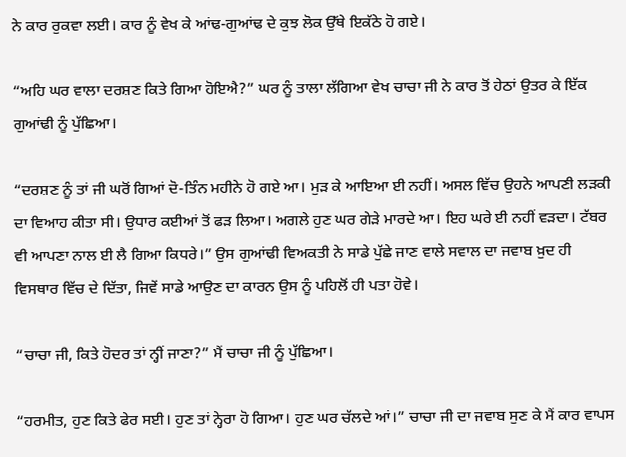ਨੇ ਕਾਰ ਰੁਕਵਾ ਲਈ। ਕਾਰ ਨੂੰ ਵੇਖ ਕੇ ਆਂਢ-ਗੁਆਂਢ ਦੇ ਕੁਝ ਲੋਕ ਉੱਥੇ ਇਕੱਠੇ ਹੋ ਗਏ।

“ਅਹਿ ਘਰ ਵਾਲਾ ਦਰਸ਼ਣ ਕਿਤੇ ਗਿਆ ਹੋਇਐ?” ਘਰ ਨੂੰ ਤਾਲਾ ਲੱਗਿਆ ਵੇਖ ਚਾਚਾ ਜੀ ਨੇ ਕਾਰ ਤੋਂ ਹੇਠਾਂ ਉਤਰ ਕੇ ਇੱਕ ਗੁਆਂਢੀ ਨੂੰ ਪੁੱਛਿਆ।

“ਦਰਸ਼ਣ ਨੂੰ ਤਾਂ ਜੀ ਘਰੋਂ ਗਿਆਂ ਦੋ-ਤਿੰਨ ਮਹੀਨੇ ਹੋ ਗਏ ਆ। ਮੁੜ ਕੇ ਆਇਆ ਈ ਨਹੀਂ। ਅਸਲ ਵਿੱਚ ਉਹਨੇ ਆਪਣੀ ਲੜਕੀ ਦਾ ਵਿਆਹ ਕੀਤਾ ਸੀ। ਉਧਾਰ ਕਈਆਂ ਤੋਂ ਫੜ ਲਿਆ। ਅਗਲੇ ਹੁਣ ਘਰ ਗੇੜੇ ਮਾਰਦੇ ਆ। ਇਹ ਘਰੇ ਈ ਨਹੀਂ ਵੜਦਾ। ਟੱਬਰ ਵੀ ਆਪਣਾ ਨਾਲ ਈ ਲੈ ਗਿਆ ਕਿਧਰੇ।” ਉਸ ਗੁਆਂਢੀ ਵਿਅਕਤੀ ਨੇ ਸਾਡੇ ਪੁੱਛੇ ਜਾਣ ਵਾਲੇ ਸਵਾਲ ਦਾ ਜਵਾਬ ਖ਼ੁਦ ਹੀ ਵਿਸਥਾਰ ਵਿੱਚ ਦੇ ਦਿੱਤਾ, ਜਿਵੇਂ ਸਾਡੇ ਆਉਣ ਦਾ ਕਾਰਨ ਉਸ ਨੂੰ ਪਹਿਲੋਂ ਹੀ ਪਤਾ ਹੋਵੇ।

“ਚਾਚਾ ਜੀ, ਕਿਤੇ ਹੋਦਰ ਤਾਂ ਨ੍ਹੀਂ ਜਾਣਾ?” ਮੈਂ ਚਾਚਾ ਜੀ ਨੂੰ ਪੁੱਛਿਆ।

“ਹਰਮੀਤ, ਹੁਣ ਕਿਤੇ ਫੇਰ ਸਈ। ਹੁਣ ਤਾਂ ਨ੍ਹੇਰਾ ਹੋ ਗਿਆ। ਹੁਣ ਘਰ ਚੱਲਦੇ ਆਂ।” ਚਾਚਾ ਜੀ ਦਾ ਜਵਾਬ ਸੁਣ ਕੇ ਮੈਂ ਕਾਰ ਵਾਪਸ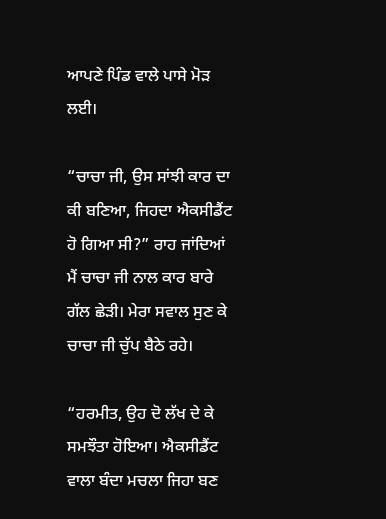ਆਪਣੇ ਪਿੰਡ ਵਾਲੇ ਪਾਸੇ ਮੋੜ ਲਈ।

“ਚਾਚਾ ਜੀ, ਉਸ ਸਾਂਝੀ ਕਾਰ ਦਾ ਕੀ ਬਣਿਆ, ਜਿਹਦਾ ਐਕਸੀਡੈਂਟ ਹੋ ਗਿਆ ਸੀ?” ਰਾਹ ਜਾਂਦਿਆਂ ਮੈਂ ਚਾਚਾ ਜੀ ਨਾਲ ਕਾਰ ਬਾਰੇ ਗੱਲ ਛੇੜੀ। ਮੇਰਾ ਸਵਾਲ ਸੁਣ ਕੇ ਚਾਚਾ ਜੀ ਚੁੱਪ ਬੈਠੇ ਰਹੇ।

“ਹਰਮੀਤ, ਉਹ ਦੋ ਲੱਖ ਦੇ ਕੇ ਸਮਝੌਤਾ ਹੋਇਆ। ਐਕਸੀਡੈਂਟ ਵਾਲਾ ਬੰਦਾ ਮਚਲਾ ਜਿਹਾ ਬਣ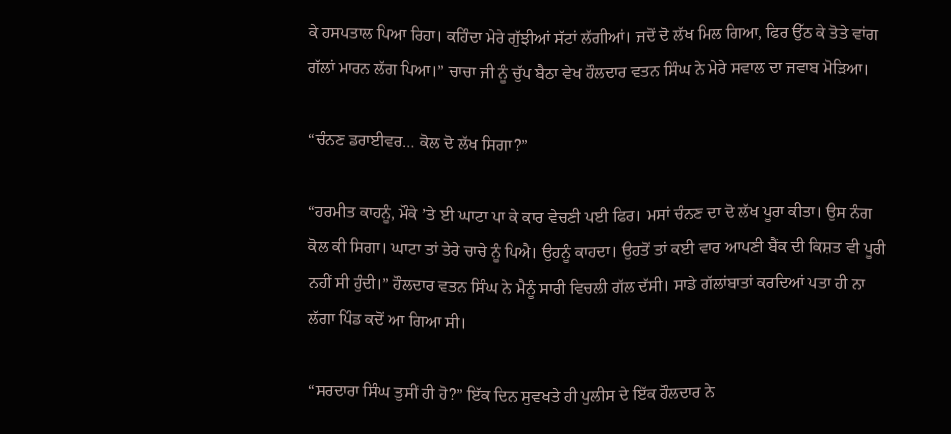ਕੇ ਹਸਪਤਾਲ ਪਿਆ ਰਿਹਾ। ਕਹਿੰਦਾ ਮੇਰੇ ਗੁੱਝੀਆਂ ਸੱਟਾਂ ਲੱਗੀਆਂ। ਜਦੋਂ ਦੋ ਲੱਖ ਮਿਲ ਗਿਆ, ਫਿਰ ਉੱਠ ਕੇ ਤੋਤੇ ਵਾਂਗ ਗੱਲਾਂ ਮਾਰਨ ਲੱਗ ਪਿਆ।” ਚਾਚਾ ਜੀ ਨੂੰ ਚੁੱਪ ਬੈਠਾ ਵੇਖ ਹੌਲਦਾਰ ਵਤਨ ਸਿੰਘ ਨੇ ਮੇਰੇ ਸਵਾਲ ਦਾ ਜਵਾਬ ਮੋੜਿਆ।

“ਚੰਨਣ ਡਰਾਈਵਰ… ਕੋਲ ਦੋ ਲੱਖ ਸਿਗਾ?”

“ਹਰਮੀਤ ਕਾਹਨੂੰ, ਮੌਕੇ ’ਤੇ ਈ ਘਾਟਾ ਪਾ ਕੇ ਕਾਰ ਵੇਚਣੀ ਪਈ ਫਿਰ। ਮਸਾਂ ਚੰਨਣ ਦਾ ਦੋ ਲੱਖ ਪੂਰਾ ਕੀਤਾ। ਉਸ ਨੰਗ ਕੋਲ ਕੀ ਸਿਗਾ। ਘਾਟਾ ਤਾਂ ਤੇਰੇ ਚਾਚੇ ਨੂੰ ਪਿਐ। ਉਹਨੂੰ ਕਾਹਦਾ। ਉਹਤੋਂ ਤਾਂ ਕਈ ਵਾਰ ਆਪਣੀ ਬੈਂਕ ਦੀ ਕਿਸ਼ਤ ਵੀ ਪੂਰੀ ਨਹੀਂ ਸੀ ਹੁੰਦੀ।” ਹੌਲਦਾਰ ਵਤਨ ਸਿੰਘ ਨੇ ਮੈਨੂੰ ਸਾਰੀ ਵਿਚਲੀ ਗੱਲ ਦੱਸੀ। ਸਾਡੇ ਗੱਲਾਂਬਾਤਾਂ ਕਰਦਿਆਂ ਪਤਾ ਹੀ ਨਾ ਲੱਗਾ ਪਿੰਡ ਕਦੋਂ ਆ ਗਿਆ ਸੀ।

“ਸਰਦਾਰਾ ਸਿੰਘ ਤੁਸੀਂ ਹੀ ਹੋ?” ਇੱਕ ਦਿਨ ਸੁਵਖਤੇ ਹੀ ਪੁਲੀਸ ਦੇ ਇੱਕ ਹੌਲਦਾਰ ਨੇ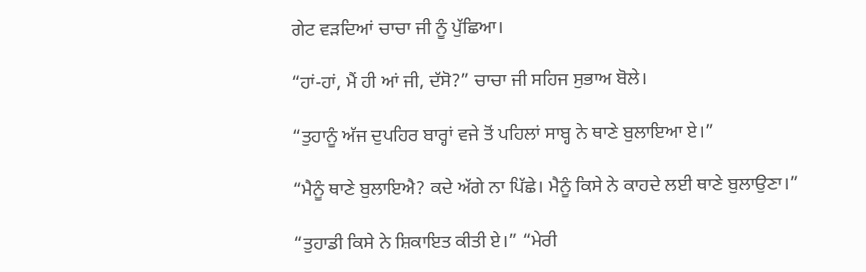ਗੇਟ ਵੜਦਿਆਂ ਚਾਚਾ ਜੀ ਨੂੰ ਪੁੱਛਿਆ।

“ਹਾਂ-ਹਾਂ, ਮੈਂ ਹੀ ਆਂ ਜੀ, ਦੱਸੋ?” ਚਾਚਾ ਜੀ ਸਹਿਜ ਸੁਭਾਅ ਬੋਲੇ।

“ਤੁਹਾਨੂੰ ਅੱਜ ਦੁਪਹਿਰ ਬਾਰ੍ਹਾਂ ਵਜੇ ਤੋਂ ਪਹਿਲਾਂ ਸਾਬ੍ਹ ਨੇ ਥਾਣੇ ਬੁਲਾਇਆ ਏ।”

“ਮੈਨੂੰ ਥਾਣੇ ਬੁਲਾਇਐ? ਕਦੇ ਅੱਗੇ ਨਾ ਪਿੱਛੇ। ਮੈਨੂੰ ਕਿਸੇ ਨੇ ਕਾਹਦੇ ਲਈ ਥਾਣੇ ਬੁਲਾਉਣਾ।”

“ਤੁਹਾਡੀ ਕਿਸੇ ਨੇ ਸ਼ਿਕਾਇਤ ਕੀਤੀ ਏ।” “ਮੇਰੀ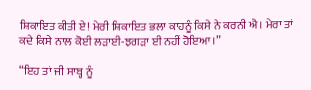ਸ਼ਿਕਾਇਤ ਕੀਤੀ ਏ! ਮੇਰੀ ਸ਼ਿਕਾਇਤ ਭਲਾ ਕਾਹਨੂੰ ਕਿਸੇ ਨੇ ਕਰਨੀ ਐ। ਮੇਰਾ ਤਾਂ ਕਦੇ ਕਿਸੇ ਨਾਲ ਕੋਈ ਲੜਾਈ-ਝਗੜਾ ਈ ਨਹੀਂ ਹੋਇਆ।”

“ਇਹ ਤਾਂ ਜੀ ਸਾਬ੍ਹ ਨੂੰ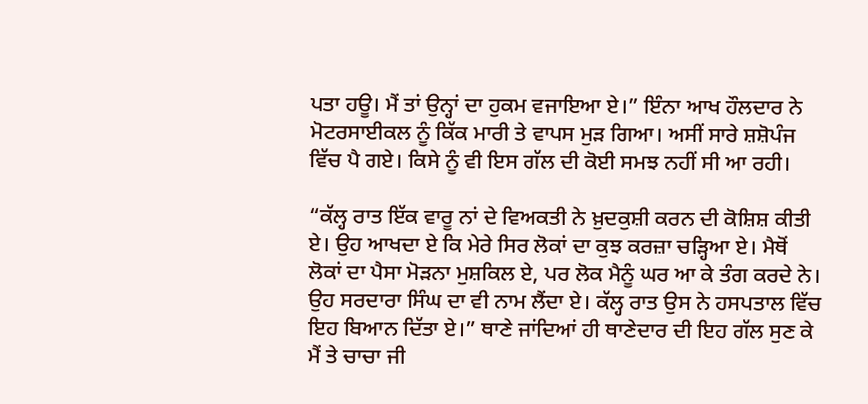ਪਤਾ ਹਊ। ਮੈਂ ਤਾਂ ਉਨ੍ਹਾਂ ਦਾ ਹੁਕਮ ਵਜਾਇਆ ਏ।” ਇੰਨਾ ਆਖ ਹੌਲਦਾਰ ਨੇ ਮੋਟਰਸਾਈਕਲ ਨੂੰ ਕਿੱਕ ਮਾਰੀ ਤੇ ਵਾਪਸ ਮੁੜ ਗਿਆ। ਅਸੀਂ ਸਾਰੇ ਸ਼ਸ਼ੋਪੰਜ ਵਿੱਚ ਪੈ ਗਏ। ਕਿਸੇ ਨੂੰ ਵੀ ਇਸ ਗੱਲ ਦੀ ਕੋਈ ਸਮਝ ਨਹੀਂ ਸੀ ਆ ਰਹੀ।

“ਕੱਲ੍ਹ ਰਾਤ ਇੱਕ ਵਾਰੂ ਨਾਂ ਦੇ ਵਿਅਕਤੀ ਨੇ ਖ਼ੁਦਕੁਸ਼ੀ ਕਰਨ ਦੀ ਕੋਸ਼ਿਸ਼ ਕੀਤੀ ਏ। ਉਹ ਆਖਦਾ ਏ ਕਿ ਮੇਰੇ ਸਿਰ ਲੋਕਾਂ ਦਾ ਕੁਝ ਕਰਜ਼ਾ ਚੜ੍ਹਿਆ ਏ। ਮੈਥੋਂ ਲੋਕਾਂ ਦਾ ਪੈਸਾ ਮੋੜਨਾ ਮੁਸ਼ਕਿਲ ਏ, ਪਰ ਲੋਕ ਮੈਨੂੰ ਘਰ ਆ ਕੇ ਤੰਗ ਕਰਦੇ ਨੇ। ਉਹ ਸਰਦਾਰਾ ਸਿੰਘ ਦਾ ਵੀ ਨਾਮ ਲੈਂਦਾ ਏ। ਕੱਲ੍ਹ ਰਾਤ ਉਸ ਨੇ ਹਸਪਤਾਲ ਵਿੱਚ ਇਹ ਬਿਆਨ ਦਿੱਤਾ ਏ।” ਥਾਣੇ ਜਾਂਦਿਆਂ ਹੀ ਥਾਣੇਦਾਰ ਦੀ ਇਹ ਗੱਲ ਸੁਣ ਕੇ ਮੈਂ ਤੇ ਚਾਚਾ ਜੀ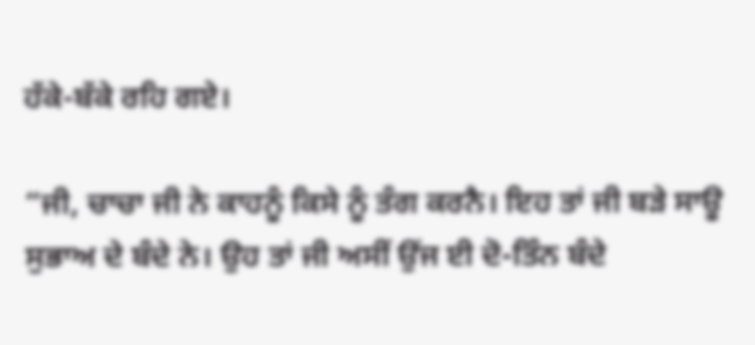ਹੱਕੇ-ਬੱਕੇ ਰਹਿ ਗਏ।

“ਜੀ, ਚਾਚਾ ਜੀ ਨੇ ਕਾਹਨੂੰ ਕਿਸੇ ਨੂੰ ਤੰਗ ਕਰਨੈ। ਇਹ ਤਾਂ ਜੀ ਬੜੇ ਸਾਊ ਸੁਭਾਅ ਦੇ ਬੰਦੇ ਨੇ। ਉਹ ਤਾਂ ਜੀ ਅਸੀਂ ਉਂਜ ਈ ਦੋ-ਤਿੰਨ ਬੰਦੇ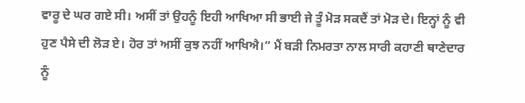ਵਾਰੂ ਦੇ ਘਰ ਗਏ ਸੀ। ਅਸੀਂ ਤਾਂ ਉਹਨੂੰ ਇਹੀ ਆਖਿਆ ਸੀ ਭਾਈ ਜੇ ਤੂੰ ਮੋੜ ਸਕਦੈਂ ਤਾਂ ਮੋੜ ਦੇ। ਇਨ੍ਹਾਂ ਨੂੰ ਵੀ ਹੁਣ ਪੈਸੇ ਦੀ ਲੋੜ ਏ। ਹੋਰ ਤਾਂ ਅਸੀਂ ਕੁਝ ਨਹੀਂ ਆਖਿਐ।” ਮੈਂ ਬੜੀ ਨਿਮਰਤਾ ਨਾਲ ਸਾਰੀ ਕਹਾਣੀ ਥਾਣੇਦਾਰ ਨੂੰ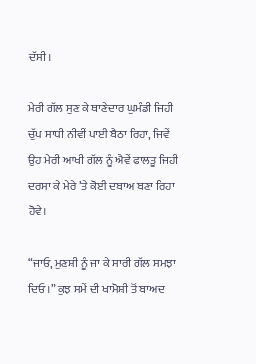ਦੱਸੀ।

ਮੇਰੀ ਗੱਲ ਸੁਣ ਕੇ ਥਾਣੇਦਾਰ ਘੁਮੰਡੀ ਜਿਹੀ ਚੁੱਪ ਸਾਧੀ ਨੀਵੀਂ ਪਾਈ ਬੈਠਾ ਰਿਹਾ, ਜਿਵੇਂ ਉਹ ਮੇਰੀ ਆਖੀ ਗੱਲ ਨੂੰ ਐਵੇਂ ਫਾਲਤੂ ਜਿਹੀ ਦਰਸਾ ਕੇ ਮੇਰੇ ’ਤੇ ਕੋਈ ਦਬਾਅ ਬਣਾ ਰਿਹਾ ਹੋਵੇ।

“ਜਾਓ, ਮੁਣਸ਼ੀ ਨੂੰ ਜਾ ਕੇ ਸਾਰੀ ਗੱਲ ਸਮਝਾ ਦਿਓ।” ਕੁਝ ਸਮੇਂ ਦੀ ਖਾਮੋਸ਼ੀ ਤੋਂ ਬਾਅਦ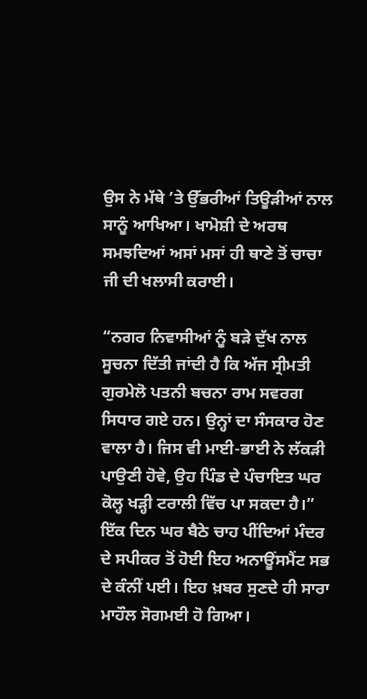ਉਸ ਨੇ ਮੱਥੇ ’ਤੇ ਉੱਭਰੀਆਂ ਤਿਊੜੀਆਂ ਨਾਲ ਸਾਨੂੰ ਆਖਿਆ। ਖਾਮੋਸ਼ੀ ਦੇ ਅਰਥ ਸਮਝਦਿਆਂ ਅਸਾਂ ਮਸਾਂ ਹੀ ਥਾਣੇ ਤੋਂ ਚਾਚਾ ਜੀ ਦੀ ਖਲਾਸੀ ਕਰਾਈ।

“ਨਗਰ ਨਿਵਾਸੀਆਂ ਨੂੰ ਬੜੇ ਦੁੱਖ ਨਾਲ ਸੂਚਨਾ ਦਿੱਤੀ ਜਾਂਦੀ ਹੈ ਕਿ ਅੱਜ ਸ੍ਰੀਮਤੀ ਗੁਰਮੇਲੋ ਪਤਨੀ ਬਚਨਾ ਰਾਮ ਸਵਰਗ ਸਿਧਾਰ ਗਏ ਹਨ। ਉਨ੍ਹਾਂ ਦਾ ਸੰਸਕਾਰ ਹੋਣ ਵਾਲਾ ਹੈ। ਜਿਸ ਵੀ ਮਾਈ-ਭਾਈ ਨੇ ਲੱਕੜੀ ਪਾਉਣੀ ਹੋਵੇ, ਉਹ ਪਿੰਡ ਦੇ ਪੰਚਾਇਤ ਘਰ ਕੋਲ੍ਹ ਖੜ੍ਹੀ ਟਰਾਲੀ ਵਿੱਚ ਪਾ ਸਕਦਾ ਹੈ।” ਇੱਕ ਦਿਨ ਘਰ ਬੈਠੇ ਚਾਹ ਪੀਂਦਿਆਂ ਮੰਦਰ ਦੇ ਸਪੀਕਰ ਤੋਂ ਹੋਈ ਇਹ ਅਨਾਊਂਸਮੈਂਟ ਸਭ ਦੇ ਕੰਨੀਂ ਪਈ। ਇਹ ਖ਼ਬਰ ਸੁਣਦੇ ਹੀ ਸਾਰਾ ਮਾਹੌਲ ਸੋਗਮਈ ਹੋ ਗਿਆ।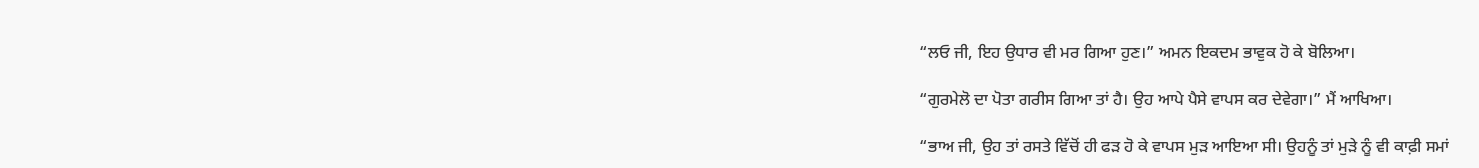“ਲਓ ਜੀ, ਇਹ ਉਧਾਰ ਵੀ ਮਰ ਗਿਆ ਹੁਣ।” ਅਮਨ ਇਕਦਮ ਭਾਵੁਕ ਹੋ ਕੇ ਬੋਲਿਆ।

“ਗੁਰਮੇਲੋ ਦਾ ਪੋਤਾ ਗਰੀਸ ਗਿਆ ਤਾਂ ਹੈ। ਉਹ ਆਪੇ ਪੈਸੇ ਵਾਪਸ ਕਰ ਦੇਵੇਗਾ।” ਮੈਂ ਆਖਿਆ।

“ਭਾਅ ਜੀ, ਉਹ ਤਾਂ ਰਸਤੇ ਵਿੱਚੋਂ ਹੀ ਫੜ ਹੋ ਕੇ ਵਾਪਸ ਮੁੜ ਆਇਆ ਸੀ। ਉਹਨੂੰ ਤਾਂ ਮੁੜੇ ਨੂੰ ਵੀ ਕਾਫ਼ੀ ਸਮਾਂ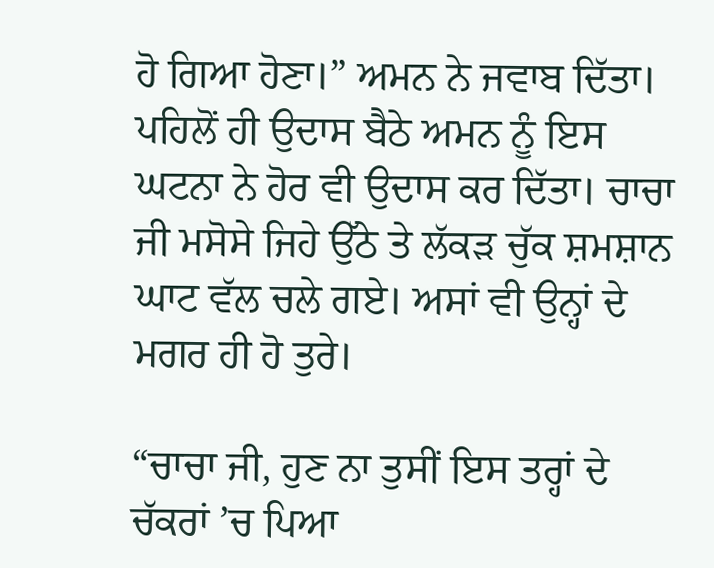ਹੋ ਗਿਆ ਹੋਣਾ।” ਅਮਨ ਨੇ ਜਵਾਬ ਦਿੱਤਾ। ਪਹਿਲੋਂ ਹੀ ਉਦਾਸ ਬੈਠੇ ਅਮਨ ਨੂੰ ਇਸ ਘਟਨਾ ਨੇ ਹੋਰ ਵੀ ਉਦਾਸ ਕਰ ਦਿੱਤਾ। ਚਾਚਾ ਜੀ ਮਸੋਸੇ ਜਿਹੇ ਉੱਠੇ ਤੇ ਲੱਕੜ ਚੁੱਕ ਸ਼ਮਸ਼ਾਨ ਘਾਟ ਵੱਲ ਚਲੇ ਗਏ। ਅਸਾਂ ਵੀ ਉਨ੍ਹਾਂ ਦੇ ਮਗਰ ਹੀ ਹੋ ਤੁਰੇ।

“ਚਾਚਾ ਜੀ, ਹੁਣ ਨਾ ਤੁਸੀਂ ਇਸ ਤਰ੍ਹਾਂ ਦੇ ਚੱਕਰਾਂ ’ਚ ਪਿਆ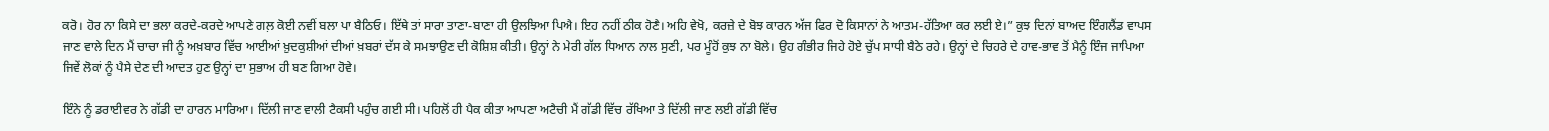ਕਰੋ। ਹੋਰ ਨਾ ਕਿਸੇ ਦਾ ਭਲਾ ਕਰਦੇ-ਕਰਦੇ ਆਪਣੇ ਗਲ਼ ਕੋਈ ਨਵੀਂ ਬਲਾ ਪਾ ਬੈਠਿਓ। ਇੱਥੇ ਤਾਂ ਸਾਰਾ ਤਾਣਾ-ਬਾਣਾ ਹੀ ਉਲਝਿਆ ਪਿਐ। ਇਹ ਨਹੀਂ ਠੀਕ ਹੋਣੈ। ਅਹਿ ਵੇਖੋ, ਕਰਜ਼ੇ ਦੇ ਬੋਝ ਕਾਰਨ ਅੱਜ ਫਿਰ ਦੋ ਕਿਸਾਨਾਂ ਨੇ ਆਤਮ-ਹੱਤਿਆ ਕਰ ਲਈ ਏ।” ਕੁਝ ਦਿਨਾਂ ਬਾਅਦ ਇੰਗਲੈਂਡ ਵਾਪਸ ਜਾਣ ਵਾਲੇ ਦਿਨ ਮੈਂ ਚਾਚਾ ਜੀ ਨੂੰ ਅਖ਼ਬਾਰ ਵਿੱਚ ਆਈਆਂ ਖ਼ੁਦਕੁਸ਼ੀਆਂ ਦੀਆਂ ਖ਼ਬਰਾਂ ਦੱਸ ਕੇ ਸਮਝਾਉਣ ਦੀ ਕੋਸ਼ਿਸ਼ ਕੀਤੀ। ਉਨ੍ਹਾਂ ਨੇ ਮੇਰੀ ਗੱਲ ਧਿਆਨ ਨਾਲ ਸੁਣੀ, ਪਰ ਮੂੰਹੋਂ ਕੁਝ ਨਾ ਬੋਲੇ। ਉਹ ਗੰਭੀਰ ਜਿਹੇ ਹੋਏ ਚੁੱਪ ਸਾਧੀ ਬੈਠੇ ਰਹੇ। ਉਨ੍ਹਾਂ ਦੇ ਚਿਹਰੇ ਦੇ ਹਾਵ-ਭਾਵ ਤੋਂ ਮੈਨੂੰ ਇੰਜ ਜਾਪਿਆ ਜਿਵੇਂ ਲੋਕਾਂ ਨੂੰ ਪੈਸੇ ਦੇਣ ਦੀ ਆਦਤ ਹੁਣ ਉਨ੍ਹਾਂ ਦਾ ਸੁਭਾਅ ਹੀ ਬਣ ਗਿਆ ਹੋਵੇ।

ਇੰਨੇ ਨੂੰ ਡਰਾਈਵਰ ਨੇ ਗੱਡੀ ਦਾ ਹਾਰਨ ਮਾਰਿਆ। ਦਿੱਲੀ ਜਾਣ ਵਾਲੀ ਟੈਕਸੀ ਪਹੁੰਚ ਗਈ ਸੀ। ਪਹਿਲੋਂ ਹੀ ਪੈਕ ਕੀਤਾ ਆਪਣਾ ਅਟੈਚੀ ਮੈਂ ਗੱਡੀ ਵਿੱਚ ਰੱਖਿਆ ਤੇ ਦਿੱਲੀ ਜਾਣ ਲਈ ਗੱਡੀ ਵਿੱਚ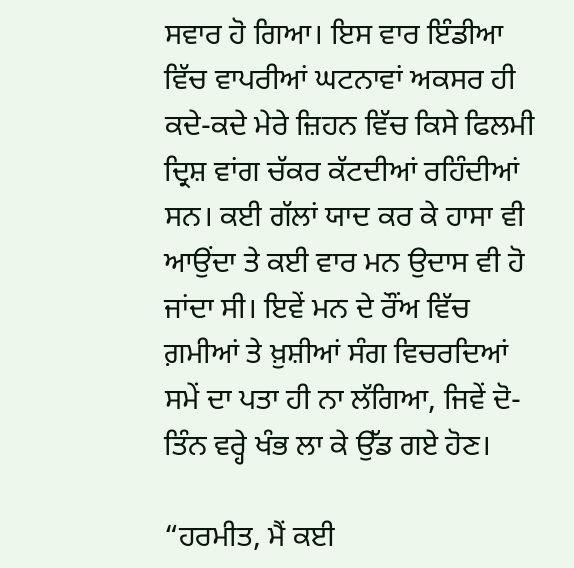ਸਵਾਰ ਹੋ ਗਿਆ। ਇਸ ਵਾਰ ਇੰਡੀਆ ਵਿੱਚ ਵਾਪਰੀਆਂ ਘਟਨਾਵਾਂ ਅਕਸਰ ਹੀ ਕਦੇ-ਕਦੇ ਮੇਰੇ ਜ਼ਿਹਨ ਵਿੱਚ ਕਿਸੇ ਫਿਲਮੀ ਦ੍ਰਿਸ਼ ਵਾਂਗ ਚੱਕਰ ਕੱਟਦੀਆਂ ਰਹਿੰਦੀਆਂ ਸਨ। ਕਈ ਗੱਲਾਂ ਯਾਦ ਕਰ ਕੇ ਹਾਸਾ ਵੀ ਆਉਂਦਾ ਤੇ ਕਈ ਵਾਰ ਮਨ ਉਦਾਸ ਵੀ ਹੋ ਜਾਂਦਾ ਸੀ। ਇਵੇਂ ਮਨ ਦੇ ਰੌਂਅ ਵਿੱਚ ਗ਼ਮੀਆਂ ਤੇ ਖ਼ੁਸ਼ੀਆਂ ਸੰਗ ਵਿਚਰਦਿਆਂ ਸਮੇਂ ਦਾ ਪਤਾ ਹੀ ਨਾ ਲੱਗਿਆ, ਜਿਵੇਂ ਦੋ-ਤਿੰਨ ਵਰ੍ਹੇ ਖੰਭ ਲਾ ਕੇ ਉੱਡ ਗਏ ਹੋਣ।

“ਹਰਮੀਤ, ਮੈਂ ਕਈ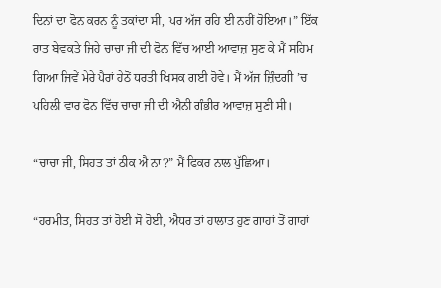ਦਿਨਾਂ ਦਾ ਫੋਨ ਕਰਨ ਨੂੰ ਤਕਾਂਦਾ ਸੀ, ਪਰ ਅੱਜ ਰਹਿ ਈ ਨਹੀਂ ਹੋਇਆ।” ਇੱਕ ਰਾਤ ਬੇਵਕਤੇ ਜਿਹੇ ਚਾਚਾ ਜੀ ਦੀ ਫੋਨ ਵਿੱਚ ਆਈ ਆਵਾਜ਼ ਸੁਣ ਕੇ ਮੈਂ ਸਹਿਮ ਗਿਆ ਜਿਵੇਂ ਮੇਰੇ ਪੈਰਾਂ ਹੇਠੋਂ ਧਰਤੀ ਖਿਸਕ ਗਈ ਹੋਵੇ। ਮੈਂ ਅੱਜ ਜ਼ਿੰਦਗੀ ’ਚ ਪਹਿਲੀ ਵਾਰ ਫੋਨ ਵਿੱਚ ਚਾਚਾ ਜੀ ਦੀ ਐਨੀ ਗੰਭੀਰ ਆਵਾਜ਼ ਸੁਣੀ ਸੀ।

“ਚਾਚਾ ਜੀ, ਸਿਹਤ ਤਾਂ ਠੀਕ ਐ ਨਾ?” ਮੈਂ ਫਿਕਰ ਨਾਲ ਪੁੱਛਿਆ।

“ਹਰਮੀਤ, ਸਿਹਤ ਤਾਂ ਹੋਈ ਸੋ ਹੋਈ, ਐਧਰ ਤਾਂ ਹਾਲਾਤ ਹੁਣ ਗਾਹਾਂ ਤੋਂ ਗਾਹਾਂ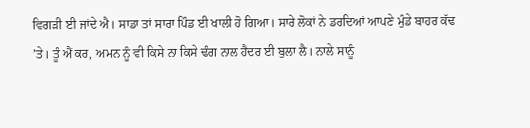ਵਿਗੜੀ ਈ ਜਾਂਦੇ ਐ। ਸਾਡਾ ਤਾਂ ਸਾਰਾ ਪਿੰਡ ਈ ਖਾਲੀ ਹੋ ਗਿਆ। ਸਾਰੇ ਲੋਕਾਂ ਨੇ ਡਰਦਿਆਂ ਆਪਣੇ ਮੁੰਡੇ ਬਾਹਰ ਕੱਢ ’ਤੇ। ਤੂੰ ਐਂ ਕਰ, ਅਮਨ ਨੂੰ ਵੀ ਕਿਸੇ ਨਾ ਕਿਸੇ ਢੰਗ ਨਾਲ ਹੈਦਰ ਈ ਬੁਲਾ ਲੈ। ਨਾਲੇ ਸਾਨੂੰ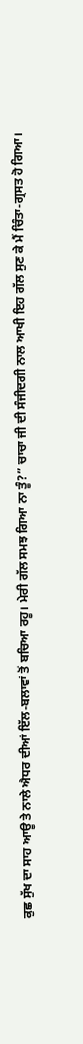ਕੁਛ ਸੁੱਖ ਦਾ ਸਾਹ ਆਊ ਤੇ ਨਾਲੇ ਐਧਰ ਦੀਆਂ ਇੱਲ-ਬਲਾਵਾਂ ਤੋਂ ਬਚਿਆ ਰਹੂ। ਮੇਰੀ ਗੱਲ ਸਮਝ ਗਿਆ ਨਾ ਤੂੰ?” ਚਾਚਾ ਜੀ ਦੀ ਸੰਜੀਦਗੀ ਨਾਲ ਆਖੀ ਇਹ ਗੱਲ ਸੁਣ ਕੇ ਮੈਂ ਚਿੰਤਾ-ਗ੍ਰਸਤ ਹੋ ਗਿਆ।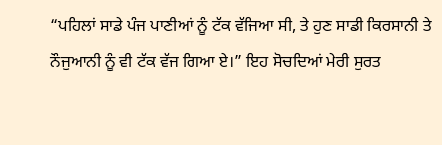“ਪਹਿਲਾਂ ਸਾਡੇ ਪੰਜ ਪਾਣੀਆਂ ਨੂੰ ਟੱਕ ਵੱਜਿਆ ਸੀ, ਤੇ ਹੁਣ ਸਾਡੀ ਕਿਰਸਾਨੀ ਤੇ ਨੌਜੁਆਨੀ ਨੂੰ ਵੀ ਟੱਕ ਵੱਜ ਗਿਆ ਏ।” ਇਹ ਸੋਚਦਿਆਂ ਮੇਰੀ ਸੁਰਤ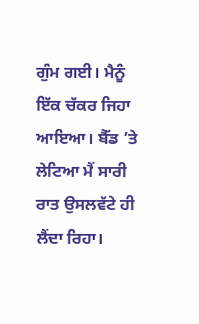ਗੁੰਮ ਗਈ। ਮੈਨੂੰ ਇੱਕ ਚੱਕਰ ਜਿਹਾ ਆਇਆ। ਬੈੱਡ ’ਤੇ ਲੇਟਿਆ ਮੈਂ ਸਾਰੀ ਰਾਤ ਉਸਲਵੱਟੇ ਹੀ ਲੈਂਦਾ ਰਿਹਾ।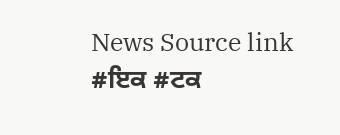News Source link
#ਇਕ #ਟਕ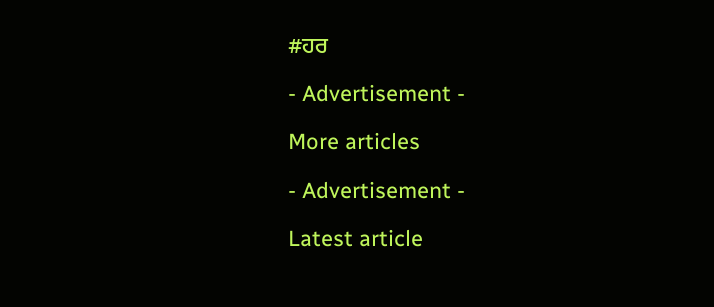#ਹਰ

- Advertisement -

More articles

- Advertisement -

Latest article